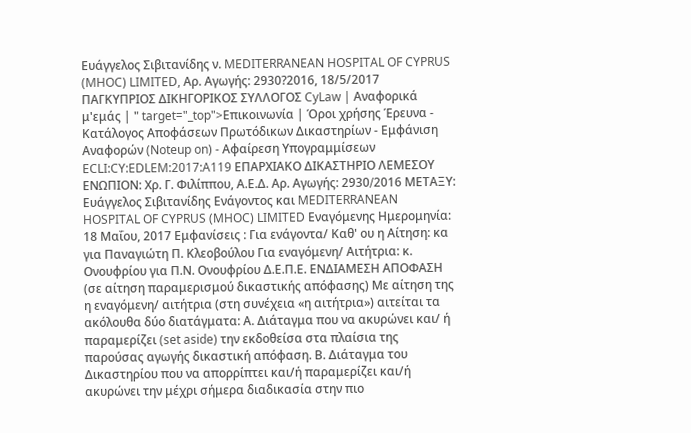Ευάγγελος Σιβιτανίδης ν. MEDITERRANEAN HOSPITAL OF CYPRUS (MHOC) LIMITED, Αρ. Αγωγής: 2930?2016, 18/5/2017 ΠΑΓΚΥΠΡΙΟΣ ΔΙΚΗΓΟΡΙΚΟΣ ΣΥΛΛΟΓΟΣ CyLaw | Αναφορικά μ'εμάς | " target="_top">Επικοινωνία | Όροι χρήσης Έρευνα - Κατάλογος Αποφάσεων Πρωτόδικων Δικαστηρίων - Εμφάνιση Αναφορών (Noteup on) - Αφαίρεση Υπογραμμίσεων ECLI:CY:EDLEM:2017:A119 ΕΠΑΡΧΙΑΚΟ ΔΙΚΑΣΤΗΡΙΟ ΛΕΜΕΣΟΥ ΕΝΩΠΙΟΝ: Χρ. Γ. Φιλίππου, Α.Ε.Δ. Αρ. Αγωγής: 2930∕2016 ΜΕΤΑΞΥ: Ευάγγελος Σιβιτανίδης Ενάγοντος και MEDITERRANEAN HOSPITAL OF CYPRUS (MHOC) LIMITED Εναγόμενης Ημερομηνία: 18 Μαΐου, 2017 Εμφανίσεις : Για ενάγοντα/ Καθ' ου η Αίτηση: κα για Παναγιώτη Π. Κλεοβούλου Για εναγόμενη/ Αιτήτρια: κ. Ονουφρίου για Π.Ν. Ονουφρίου Δ.Ε.Π.Ε. ΕΝΔΙΑΜΕΣΗ ΑΠΟΦΑΣΗ (σε αίτηση παραμερισμού δικαστικής απόφασης) Με αίτηση της η εναγόμενη/ αιτήτρια (στη συνέχεια «η αιτήτρια») αιτείται τα ακόλουθα δύο διατάγματα: Α. Διάταγμα που να ακυρώνει και/ ή παραμερίζει (set aside) την εκδοθείσα στα πλαίσια της παρούσας αγωγής δικαστική απόφαση. Β. Διάταγμα του Δικαστηρίου που να απορρίπτει και/ή παραμερίζει και/ή ακυρώνει την μέχρι σήμερα διαδικασία στην πιο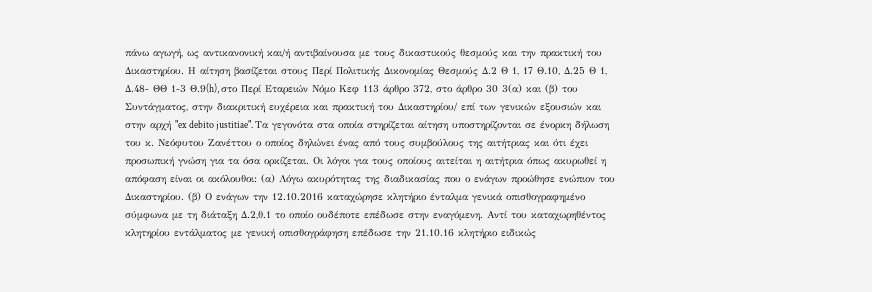πάνω αγωγή, ως αντικανονική και/ή αντιβαίνουσα με τους δικαστικούς θεσμούς και την πρακτική του Δικαστηρίου. Η αίτηση βασίζεται στους Περί Πολιτικής Δικονομίας Θεσμούς Δ.2 Θ 1, 17 Θ.10, Δ.25 Θ 1, Δ.48- ΘΘ 1-3 Θ.9(h), στο Περί Εταρειών Νόμο Κεφ 113 άρθρο 372, στο άρθρο 30 3(α) και (β) του Συντάγματος, στην διακριτική ευχέρεια και πρακτική του Δικαστηρίου/ επί των γενικών εξουσιών και στην αρχή "ex debito justitiae". Τα γεγονότα στα οποία στηρίζεται αίτηση υποστηρίζονται σε ένορκη δήλωση του κ. Νεόφυτου Ζανέττου ο οποίος δηλώνει ένας από τους συμβούλους της αιτήτριας και ότι έχει προσωπική γνώση για τα όσα ορκίζεται. Οι λόγοι για τους οποίους αιτείται η αιτήτρια όπως ακυρωθεί η απόφαση είναι οι ακόλουθοι: (α) Λόγω ακυρότητας της διαδικασίας που ο ενάγων προώθησε ενώπιον του Δικαστηρίου. (β) Ο ενάγων την 12.10.2016 καταχώρησε κλητήριο ένταλμα γενικά οπισθογραφημένο σύμφωνα με τη διάταξη Δ.2,θ.1 το οποίο ουδέποτε επέδωσε στην εναγόμενη. Αντί του καταχωρηθέντος κλητηρίου εντάλματος με γενική οπισθογράφηση επέδωσε την 21.10.16 κλητήριο ειδικώς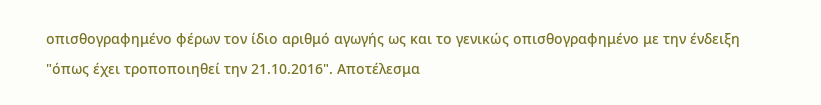οπισθογραφημένο φέρων τον ίδιο αριθμό αγωγής ως και το γενικώς οπισθογραφημένο με την ένδειξη "όπως έχει τροποποιηθεί την 21.10.2016". Αποτέλεσμα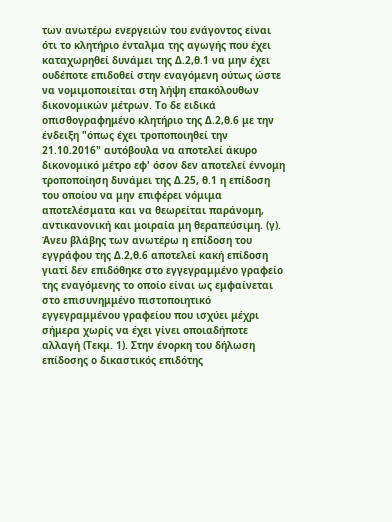των ανωτέρω ενεργειών του ενάγοντος είναι ότι το κλητήριο ένταλμα της αγωγής που έχει καταχωρηθεί δυνάμει της Δ.2,θ.1 να μην έχει ουδέποτε επιδοθεί στην εναγόμενη ούτως ώστε να νομιμοποιείται στη λήψη επακόλουθων δικονομικών μέτρων. Το δε ειδικά οπισθογραφημένο κλητήριο της Δ.2,θ.6 με την ένδειξη "όπως έχει τροποποιηθεί την 21.10.2016" αυτόβουλα να αποτελεί άκυρο δικονομικό μέτρο εφ' όσον δεν αποτελεί έννομη τροποποίηση δυνάμει της Δ.25, θ.1 η επίδοση του οποίου να μην επιφέρει νόμιμα αποτελέσματα και να θεωρείται παράνομη, αντικανονική και μοιραία μη θεραπεύσιμη. (γ). Άνευ βλάβης των ανωτέρω η επίδοση του εγγράφου της Δ.2,θ.6 αποτελεί κακή επίδοση γιατί δεν επιδόθηκε στο εγγεγραμμένο γραφείο της εναγόμενης το οποίο είναι ως εμφαίνεται στο επισυνημμένο πιστοποιητικό εγγεγραμμένου γραφείου που ισχύει μέχρι σήμερα χωρίς να έχει γίνει οποιαδήποτε αλλαγή (Τεκμ. 1). Στην ένορκη του δήλωση επίδοσης ο δικαστικός επιδότης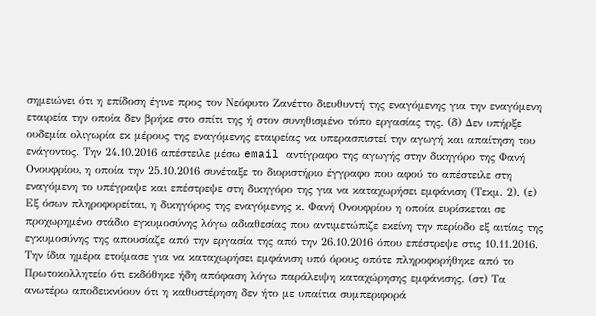σημειώνει ότι η επίδοση έγινε προς τον Νεόφυτο Ζανέττο διευθυντή της εναγόμενης για την εναγόμενη εταιρεία την οποία δεν βρήκε στο σπίτι της ή στον συνηθισμένο τόπο εργασίας της. (δ) Δεν υπήρξε ουδεμία ολιγωρία εκ μέρους της εναγόμενης εταιρείας να υπερασπιστεί την αγωγή και απαίτηση του ενάγοντος. Την 24.10.2016 απέστειλε μέσω email αντίγραφο της αγωγής στην δικηγόρο της Φανή Ονουφρίου, η οποία την 25.10.2016 συνέταξε το διοριστήριο έγγραφο που αφού το απέστειλε στη εναγόμενη το υπέγραψε και επέστρεψε στη δικηγόρο της για να καταχωρήσει εμφάνιση (Τεκμ. 2). (ε) Εξ όσων πληροφορείται, η δικηγόρος της εναγόμενης κ. Φανή Ονουφρίου η οποία ευρίσκεται σε προχωρημένο στάδιο εγκυμοσύνης λόγω αδιαθεσίας που αντιμετώπιζε εκείνη την περίοδο εξ αιτίας της εγκυμοσύνης της απουσίαζε από την εργασία της από την 26.10.2016 όπου επέστρεψε στις 10.11.2016. Την ίδια ημέρα ετοίμασε για να καταχωρήσει εμφάνιση υπό όρους οπότε πληροφορήθηκε από το Πρωτοκολλητείο ότι εκδόθηκε ήδη απόφαση λόγω παράλειψη καταχώρησης εμφάνισης. (στ) Τα ανωτέρω αποδεικνύουν ότι η καθυστέρηση δεν ήτο με υπαίτια συμπεριφορά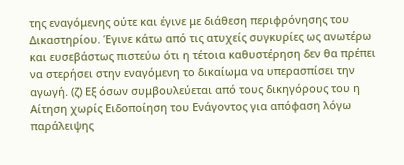της εναγόμενης ούτε και έγινε με διάθεση περιφρόνησης του Δικαστηρίου. Έγινε κάτω από τις ατυχείς συγκυρίες ως ανωτέρω και ευσεβάστως πιστεύω ότι η τέτοια καθυστέρηση δεν θα πρέπει να στερήσει στην εναγόμενη το δικαίωμα να υπερασπίσει την αγωγή. (ζ) Εξ όσων συμβουλεύεται από τους δικηγόρους του η Αίτηση χωρίς Ειδοποίηση του Ενάγοντος για απόφαση λόγω παράλειψης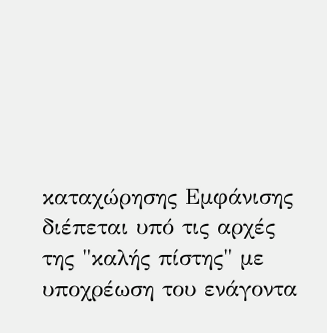καταχώρησης Εμφάνισης διέπεται υπό τις αρχές της "καλής πίστης" με υποχρέωση του ενάγοντα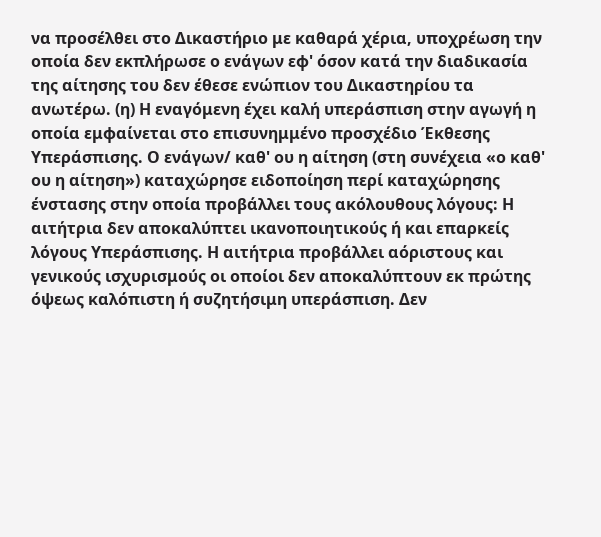να προσέλθει στο Δικαστήριο με καθαρά χέρια, υποχρέωση την οποία δεν εκπλήρωσε ο ενάγων εφ' όσον κατά την διαδικασία της αίτησης του δεν έθεσε ενώπιον του Δικαστηρίου τα ανωτέρω. (η) Η εναγόμενη έχει καλή υπεράσπιση στην αγωγή η οποία εμφαίνεται στο επισυνημμένο προσχέδιο Έκθεσης Υπεράσπισης. Ο ενάγων/ καθ' ου η αίτηση (στη συνέχεια «ο καθ' ου η αίτηση») καταχώρησε ειδοποίηση περί καταχώρησης ένστασης στην οποία προβάλλει τους ακόλουθους λόγους: Η αιτήτρια δεν αποκαλύπτει ικανοποιητικούς ή και επαρκείς λόγους Υπεράσπισης. Η αιτήτρια προβάλλει αόριστους και γενικούς ισχυρισμούς οι οποίοι δεν αποκαλύπτουν εκ πρώτης όψεως καλόπιστη ή συζητήσιμη υπεράσπιση. Δεν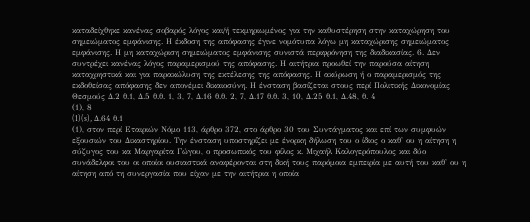καταδείχθηκε κανένας σοβαρός λόγος και/ή τεκμηριωμένος για την καθυστέρηση στην καταχώρηση του σημειώματος εμφάνισης. Η έκδοση της απόφασης έγινε νομότυπα λόγω μη καταχώρισης σημειώματος εμφάνισης. Η μη καταχώριση σημειώματος εμφάνισης συνιστά περιφρόνηση της διαδικασίας. 6. Δεν συντρέχει κανένας λόγος παραμερισμού της απόφασης. Η αιτήτρια προωθεί την παρούσα αίτηση καταχρηστικά και για παρακώλυση της εκτέλεσης της απόφασης. Η ακύρωση ή ο παραμερισμός της εκδοθείσας απόφασης δεν απονέμει δικαιοσύνη. Η ένσταση βασίζεται στους περί Πολιτικής Δικονομίας Θεσμούς Δ.2 θ.1, Δ.5 θ.θ. 1, 3, 7, Δ.16 θ.θ. 2, 7, Δ.17 θ.θ. 3, 10, Δ.25 θ.1, Δ.48, θ. 4
(1), 8
(1)(s), Δ.64 θ.1
(1), στον περί Εταιριών Νόμο 113, άρθρο 372, στο άρθρο 30 του Συντάγματος και επί των συμφυών εξουσιών του Δικαστηρίου. Την ένσταση υποστηρίζει με ένορκη δήλωση του ο ίδιος ο καθ' ου η αίτηση η σύζυγος του κα Μαργαρίτα Γώγου, ο προσωπικός του φίλος κ. Μιχαήλ Καλογερόπουλος και δύο συνάδελφοι του οι οποίοι ουσιαστικά αναφέρονται στη δική τους παρόμοια εμπειρία με αυτή του καθ' ου η αίτηση από τη συνεργασία που είχαν με την αιτήτρια η οποία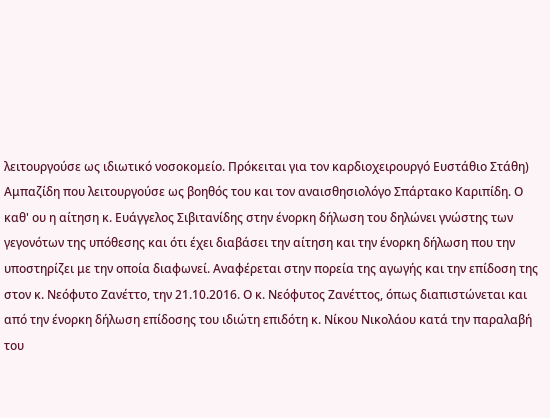λειτουργούσε ως ιδιωτικό νοσοκομείο. Πρόκειται για τον καρδιοχειρουργό Ευστάθιο Στάθη) Αμπαζίδη που λειτουργούσε ως βοηθός του και τον αναισθησιολόγο Σπάρτακο Καριπίδη. Ο καθ' ου η αίτηση κ. Ευάγγελος Σιβιτανίδης στην ένορκη δήλωση του δηλώνει γνώστης των γεγονότων της υπόθεσης και ότι έχει διαβάσει την αίτηση και την ένορκη δήλωση που την υποστηρίζει με την οποία διαφωνεί. Αναφέρεται στην πορεία της αγωγής και την επίδοση της στον κ. Νεόφυτο Ζανέττο, την 21.10.2016. Ο κ. Νεόφυτος Ζανέττος, όπως διαπιστώνεται και από την ένορκη δήλωση επίδοσης του ιδιώτη επιδότη κ. Νίκου Νικολάου κατά την παραλαβή του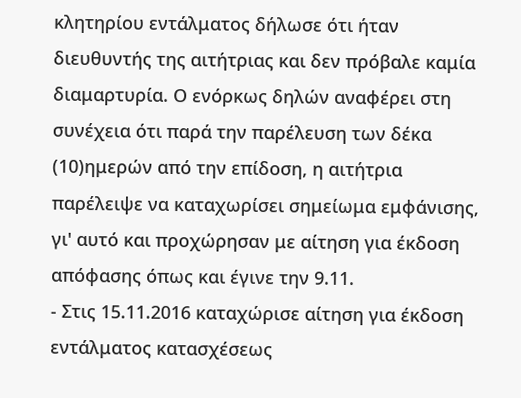κλητηρίου εντάλματος δήλωσε ότι ήταν διευθυντής της αιτήτριας και δεν πρόβαλε καμία διαμαρτυρία. Ο ενόρκως δηλών αναφέρει στη συνέχεια ότι παρά την παρέλευση των δέκα
(10)ημερών από την επίδοση, η αιτήτρια παρέλειψε να καταχωρίσει σημείωμα εμφάνισης, γι' αυτό και προχώρησαν με αίτηση για έκδοση απόφασης όπως και έγινε την 9.11.
- Στις 15.11.2016 καταχώρισε αίτηση για έκδοση εντάλματος κατασχέσεως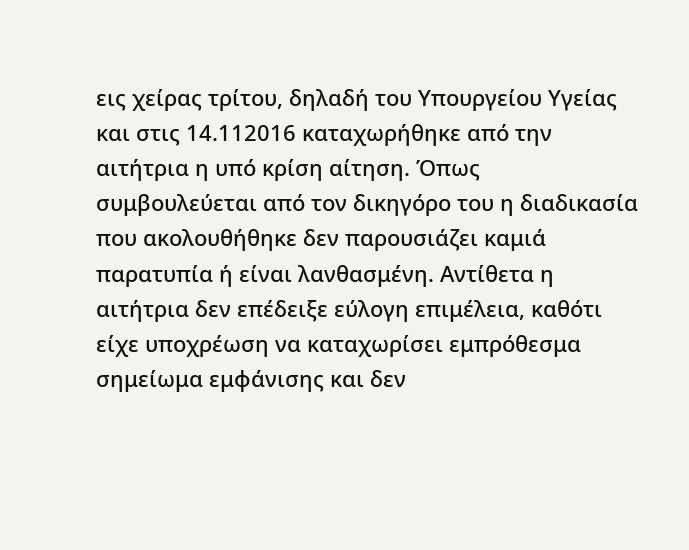εις χείρας τρίτου, δηλαδή του Υπουργείου Υγείας και στις 14.112016 καταχωρήθηκε από την αιτήτρια η υπό κρίση αίτηση. Όπως συμβουλεύεται από τον δικηγόρο του η διαδικασία που ακολουθήθηκε δεν παρουσιάζει καμιά παρατυπία ή είναι λανθασμένη. Αντίθετα η αιτήτρια δεν επέδειξε εύλογη επιμέλεια, καθότι είχε υποχρέωση να καταχωρίσει εμπρόθεσμα σημείωμα εμφάνισης και δεν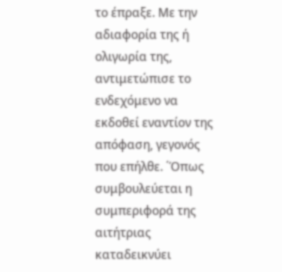το έπραξε. Με την αδιαφορία της ή ολιγωρία της, αντιμετώπισε το ενδεχόμενο να εκδοθεί εναντίον της απόφαση, γεγονός που επήλθε. ΄Όπως συμβουλεύεται η συμπεριφορά της αιτήτριας καταδεικνύει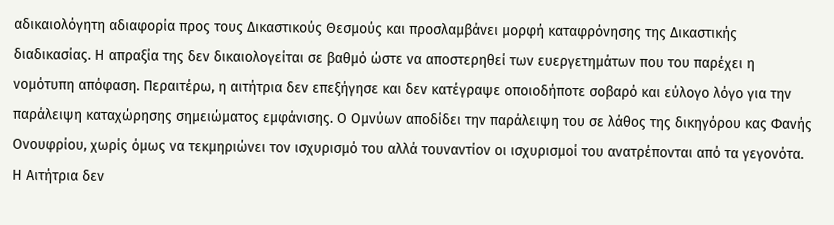αδικαιολόγητη αδιαφορία προς τους Δικαστικούς Θεσμούς και προσλαμβάνει μορφή καταφρόνησης της Δικαστικής διαδικασίας. Η απραξία της δεν δικαιολογείται σε βαθμό ώστε να αποστερηθεί των ευεργετημάτων που του παρέχει η νομότυπη απόφαση. Περαιτέρω, η αιτήτρια δεν επεξήγησε και δεν κατέγραψε οποιοδήποτε σοβαρό και εύλογο λόγο για την παράλειψη καταχώρησης σημειώματος εμφάνισης. Ο Ομνύων αποδίδει την παράλειψη του σε λάθος της δικηγόρου κας Φανής Ονουφρίου, χωρίς όμως να τεκμηριώνει τον ισχυρισμό του αλλά τουναντίον οι ισχυρισμοί του ανατρέπονται από τα γεγονότα. Η Αιτήτρια δεν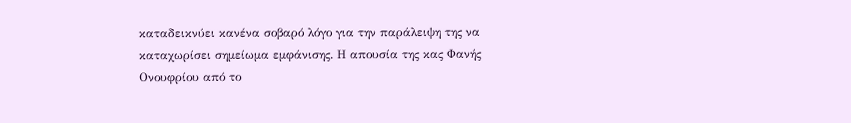καταδεικνύει κανένα σοβαρό λόγο για την παράλειψη της να καταχωρίσει σημείωμα εμφάνισης. Η απουσία της κας Φανής Ονουφρίου από το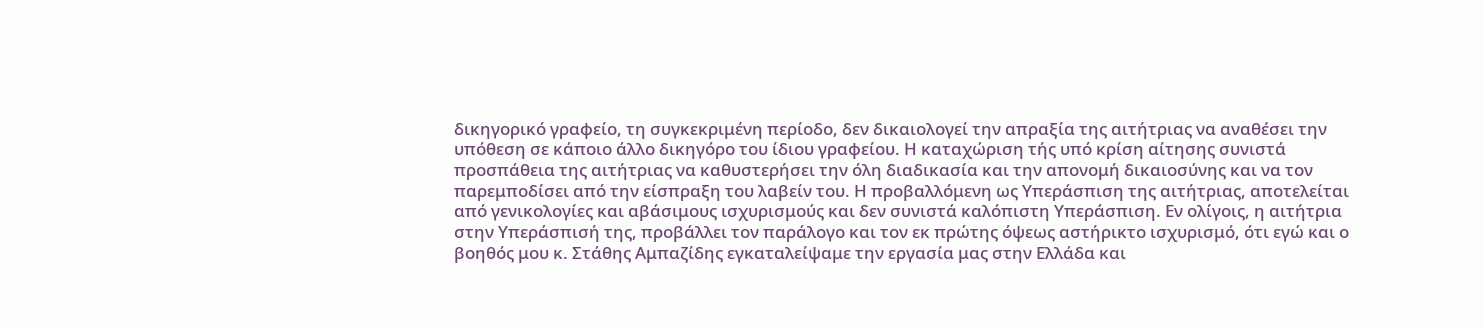δικηγορικό γραφείο, τη συγκεκριμένη περίοδο, δεν δικαιολογεί την απραξία της αιτήτριας να αναθέσει την υπόθεση σε κάποιο άλλο δικηγόρο του ίδιου γραφείου. Η καταχώριση τής υπό κρίση αίτησης συνιστά προσπάθεια της αιτήτριας να καθυστερήσει την όλη διαδικασία και την απονομή δικαιοσύνης και να τον παρεμποδίσει από την είσπραξη του λαβείν του. Η προβαλλόμενη ως Υπεράσπιση της αιτήτριας, αποτελείται από γενικολογίες και αβάσιμους ισχυρισμούς και δεν συνιστά καλόπιστη Υπεράσπιση. Εν ολίγοις, η αιτήτρια στην Υπεράσπισή της, προβάλλει τον παράλογο και τον εκ πρώτης όψεως αστήρικτο ισχυρισμό, ότι εγώ και ο βοηθός μου κ. Στάθης Αμπαζίδης εγκαταλείψαμε την εργασία μας στην Ελλάδα και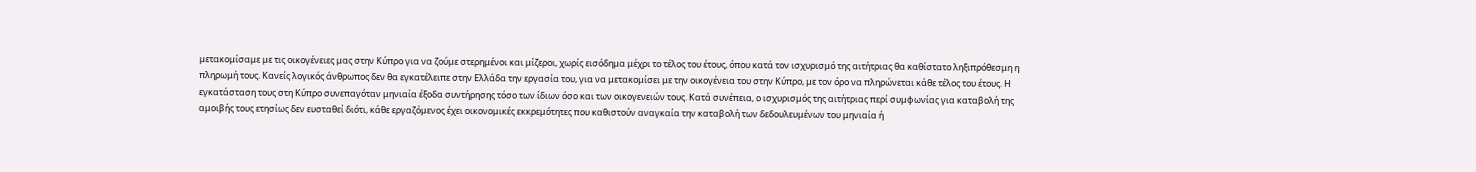μετακομίσαμε με τις οικογένειες μας στην Κύπρο για να ζούμε στερημένοι και μίζεροι, χωρίς εισόδημα μέχρι το τέλος του έτους, όπου κατά τον ισχυρισμό της αιτήτριας θα καθίστατο ληξιπρόθεσμη η πληρωμή τους. Κανείς λογικός άνθρωπος δεν θα εγκατέλειπε στην Ελλάδα την εργασία του, για να μετακομίσει με την οικογένεια του στην Κύπρο, με τον όρο να πληρώνεται κάθε τέλος του έτους. Η εγκατάσταση τους στη Κύπρο συνεπαγόταν μηνιαία έξοδα συντήρησης τόσο των ίδιων όσο και των οικογενειών τους. Κατά συνέπεια, ο ισχυρισμός της αιτήτριας περί συμφωνίας για καταβολή της αμοιβής τους ετησίως δεν ευσταθεί διότι, κάθε εργαζόμενος έχει οικονομικές εκκρεμότητες που καθιστούν αναγκαία την καταβολή των δεδουλευμένων του μηνιαία ή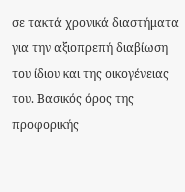σε τακτά χρονικά διαστήματα για την αξιοπρεπή διαβίωση του ίδιου και της οικογένειας του. Βασικός όρος της προφορικής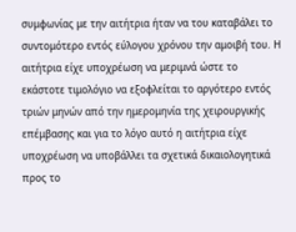συμφωνίας με την αιτήτρια ήταν να του καταβάλει το συντομότερο εντός εύλογου χρόνου την αμοιβή του. Η αιτήτρια είχε υποχρέωση να μεριμνά ώστε το εκάστοτε τιμολόγιο να εξοφλείται το αργότερο εντός τριών μηνών από την ημερομηνία της χειρουργικής επέμβασης και για το λόγο αυτό η αιτήτρια είχε υποχρέωση να υποβάλλει τα σχετικά δικαιολογητικά προς το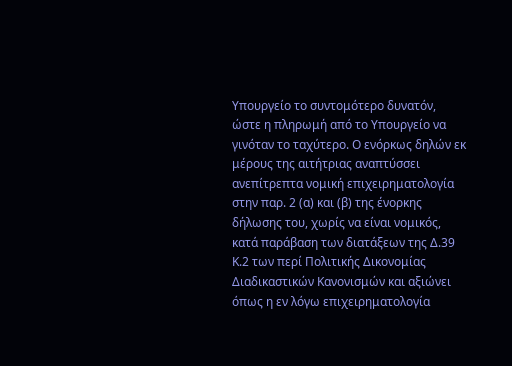Υπουργείο το συντομότερο δυνατόν, ώστε η πληρωμή από το Υπουργείο να γινόταν το ταχύτερο. Ο ενόρκως δηλών εκ μέρους της αιτήτριας αναπτύσσει ανεπίτρεπτα νομική επιχειρηματολογία στην παρ. 2 (α) και (β) της ένορκης δήλωσης του, χωρίς να είναι νομικός, κατά παράβαση των διατάξεων της Δ.39 Κ.2 των περί Πολιτικής Δικονομίας Διαδικαστικών Κανονισμών και αξιώνει όπως η εν λόγω επιχειρηματολογία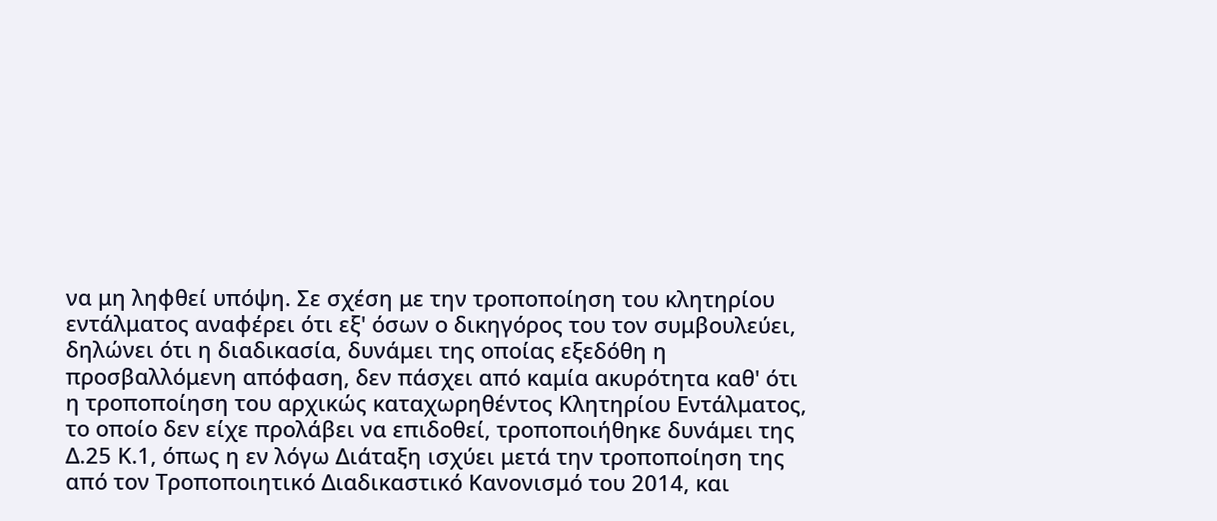να μη ληφθεί υπόψη. Σε σχέση με την τροποποίηση του κλητηρίου εντάλματος αναφέρει ότι εξ' όσων ο δικηγόρος του τον συμβουλεύει, δηλώνει ότι η διαδικασία, δυνάμει της οποίας εξεδόθη η προσβαλλόμενη απόφαση, δεν πάσχει από καμία ακυρότητα καθ' ότι η τροποποίηση του αρχικώς καταχωρηθέντος Κλητηρίου Εντάλματος, το οποίο δεν είχε προλάβει να επιδοθεί, τροποποιήθηκε δυνάμει της Δ.25 Κ.1, όπως η εν λόγω Διάταξη ισχύει μετά την τροποποίηση της από τον Τροποποιητικό Διαδικαστικό Κανονισμό του 2014, και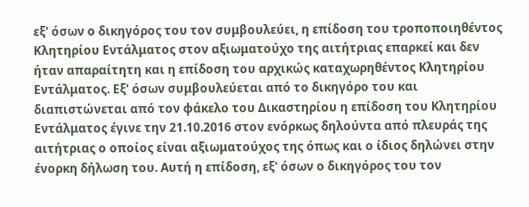εξ' όσων ο δικηγόρος του τον συμβουλεύει, η επίδοση του τροποποιηθέντος Κλητηρίου Εντάλματος στον αξιωματούχο της αιτήτριας επαρκεί και δεν ήταν απαραίτητη και η επίδοση του αρχικώς καταχωρηθέντος Κλητηρίου Εντάλματος. Εξ' όσων συμβουλεύεται από το δικηγόρο του και διαπιστώνεται από τον φάκελο του Δικαστηρίου η επίδοση του Κλητηρίου Εντάλματος έγινε την 21.10.2016 στον ενόρκως δηλούντα από πλευράς της αιτήτριας ο οποίος είναι αξιωματούχος της όπως και ο ίδιος δηλώνει στην ένορκη δήλωση του. Αυτή η επίδοση, εξ' όσων ο δικηγόρος του τον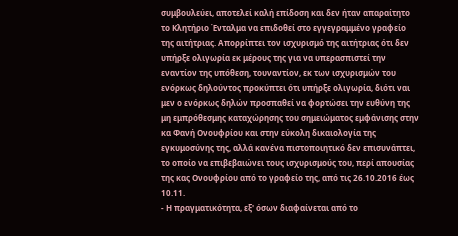συμβουλεύει, αποτελεί καλή επίδοση και δεν ήταν απαραίτητο το Κλητήριο Ένταλμα να επιδοθεί στο εγγεγραμμένο γραφείο της αιτήτριας. Απορρίπτει τον ισχυρισμό της αιτήτριας ότι δεν υπήρξε ολιγωρία εκ μέρους της για να υπερασπιστεί την εναντίον της υπόθεση, τουναντίον, εκ των ισχυρισμών του ενόρκως δηλούντος προκύπτει ότι υπήρξε ολιγωρία, διότι ναι μεν ο ενόρκως δηλών προσπαθεί να φορτώσει την ευθύνη της μη εμπρόθεσμης καταχώρησης του σημειώματος εμφάνισης στην κα Φανή Ονουφρίου και στην εύκολη δικαιολογία της εγκυμοσύνης της, αλλά κανένα πιστοποιητικό δεν επισυνάπτει, το οποίο να επιβεβαιώνει τους ισχυρισμούς του, περί απουσίας της κας Ονουφρίου από το γραφείο της, από τις 26.10.2016 έως 10.11.
- Η πραγματικότητα, εξ' όσων διαφαίνεται από το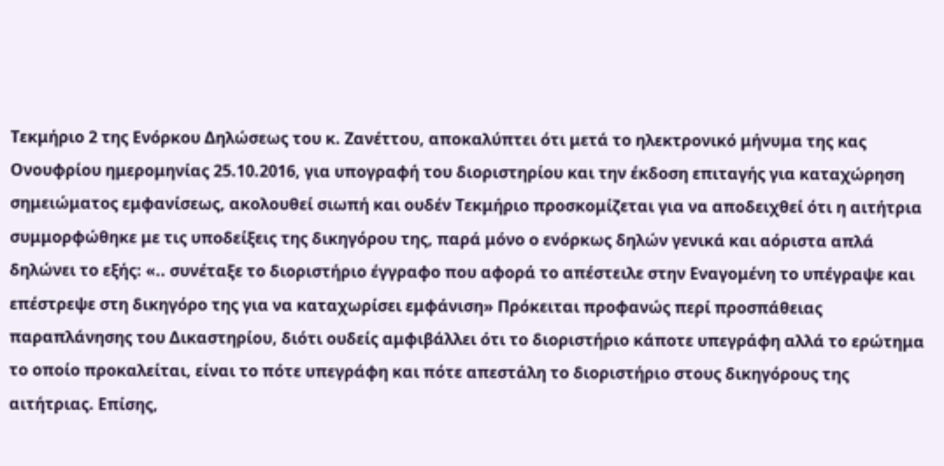Τεκμήριο 2 της Ενόρκου Δηλώσεως του κ. Ζανέττου, αποκαλύπτει ότι μετά το ηλεκτρονικό μήνυμα της κας Ονουφρίου ημερομηνίας 25.10.2016, για υπογραφή του διοριστηρίου και την έκδοση επιταγής για καταχώρηση σημειώματος εμφανίσεως, ακολουθεί σιωπή και ουδέν Τεκμήριο προσκομίζεται για να αποδειχθεί ότι η αιτήτρια συμμορφώθηκε με τις υποδείξεις της δικηγόρου της, παρά μόνο ο ενόρκως δηλών γενικά και αόριστα απλά δηλώνει το εξής: «.. συνέταξε το διοριστήριο έγγραφο που αφορά το απέστειλε στην Εναγομένη το υπέγραψε και επέστρεψε στη δικηγόρο της για να καταχωρίσει εμφάνιση» Πρόκειται προφανώς περί προσπάθειας παραπλάνησης του Δικαστηρίου, διότι ουδείς αμφιβάλλει ότι το διοριστήριο κάποτε υπεγράφη αλλά το ερώτημα το οποίο προκαλείται, είναι το πότε υπεγράφη και πότε απεστάλη το διοριστήριο στους δικηγόρους της αιτήτριας. Επίσης,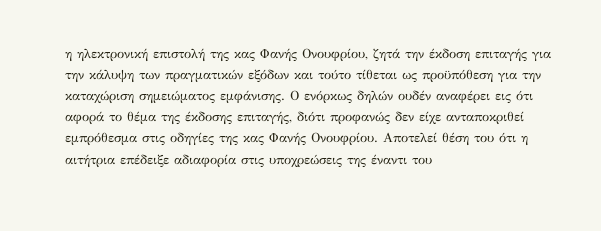η ηλεκτρονική επιστολή της κας Φανής Ονουφρίου, ζητά την έκδοση επιταγής για την κάλυψη των πραγματικών εξόδων και τούτο τίθεται ως προϋπόθεση για την καταχώριση σημειώματος εμφάνισης. Ο ενόρκως δηλών ουδέν αναφέρει εις ότι αφορά το θέμα της έκδοσης επιταγής, διότι προφανώς δεν είχε ανταποκριθεί εμπρόθεσμα στις οδηγίες της κας Φανής Ονουφρίου. Αποτελεί θέση του ότι η αιτήτρια επέδειξε αδιαφορία στις υποχρεώσεις της έναντι του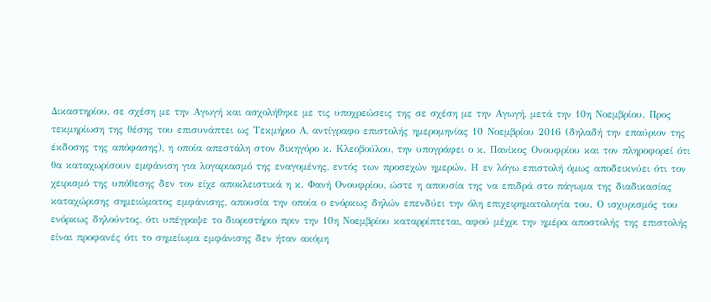Δικαστηρίου, σε σχέση με την Αγωγή και ασχολήθηκε με τις υποχρεώσεις της σε σχέση με την Αγωγή, μετά την 10η Νοεμβρίου. Προς τεκμηρίωση της θέσης του επισυνάπτει ως Τεκμήριο Α, αντίγραφο επιστολής ημερομηνίας 10 Νοεμβρίου 2016 (δηλαδή την επαύριον της έκδοσης της απόφασης), η οποία απεστάλη στον δικηγόρο κ. Κλεοβούλου, την υπογράφει ο κ. Πανίκος Ονουφρίου και τον πληροφορεί ότι θα καταχωρίσουν εμφάνιση για λογαριασμό της εναγομένης, εντός των προσεχών ημερών. Η εν λόγω επιστολή όμως αποδεικνύει ότι τον χειρισμό της υπόθεσης δεν τον είχε αποκλειστικά η κ. Φανή Ονουφρίου, ώστε η απουσία της να επιδρά στο πάγωμα της διαδικασίας καταχώρισης σημειώματος εμφάνισης, απουσία την οποία ο ενόρκως δηλών επενδύει την όλη επιχειρηματολογία του. Ο ισχυρισμός του ενόρκως δηλούντος, ότι υπέγραψε το διοριστήριο πριν την 10η Νοεμβρίου καταρρίπτεται, αφού μέχρι την ημέρα αποστολής της επιστολής είναι προφανές ότι το σημείωμα εμφάνισης δεν ήταν ακόμη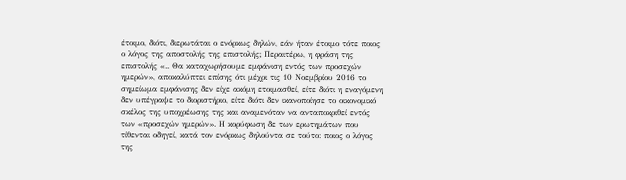έτοιμο, διότι, διερωτάται ο ενόρκως δηλών, εάν ήταν έτοιμο τότε ποιος ο λόγος της αποστολής της επιστολής; Περαιτέρω, η φράση της επιστολής «.. Θα καταχωρήσουμε εμφάνιση εντός των προσεχών ημερών», αποκαλύπτει επίσης ότι μέχρι τις 10 Νοεμβρίου 2016 το σημείωμα εμφάνισης δεν είχε ακόμη ετοιμασθεί, είτε διότι η εναγόμενη δεν υπέγραψε το διοριστήριο, είτε διότι δεν ικανοποίησε το οικονομικό σκέλος της υποχρέωσης της και αναμενόταν να ανταποκριθεί εντός των «προσεχών ημερών». Η κορύφωση δε των ερωτημάτων που τίθενται οδηγεί, κατά τον ενόρκως δηλούντα σε τούτο: ποιος ο λόγος της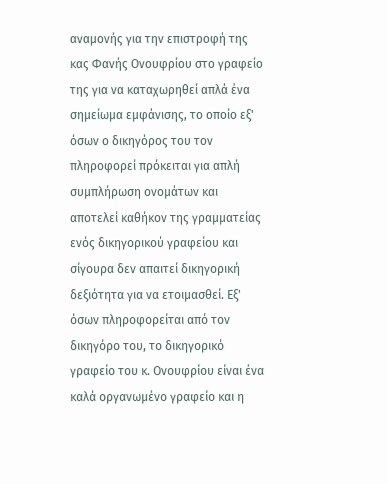αναμονής για την επιστροφή της κας Φανής Ονουφρίου στο γραφείο της για να καταχωρηθεί απλά ένα σημείωμα εμφάνισης, το οποίο εξ' όσων ο δικηγόρος του τον πληροφορεί πρόκειται για απλή συμπλήρωση ονομάτων και αποτελεί καθήκον της γραμματείας ενός δικηγορικού γραφείου και σίγουρα δεν απαιτεί δικηγορική δεξιότητα για να ετοιμασθεί. Εξ' όσων πληροφορείται από τον δικηγόρο του, το δικηγορικό γραφείο του κ. Ονουφρίου είναι ένα καλά οργανωμένο γραφείο και η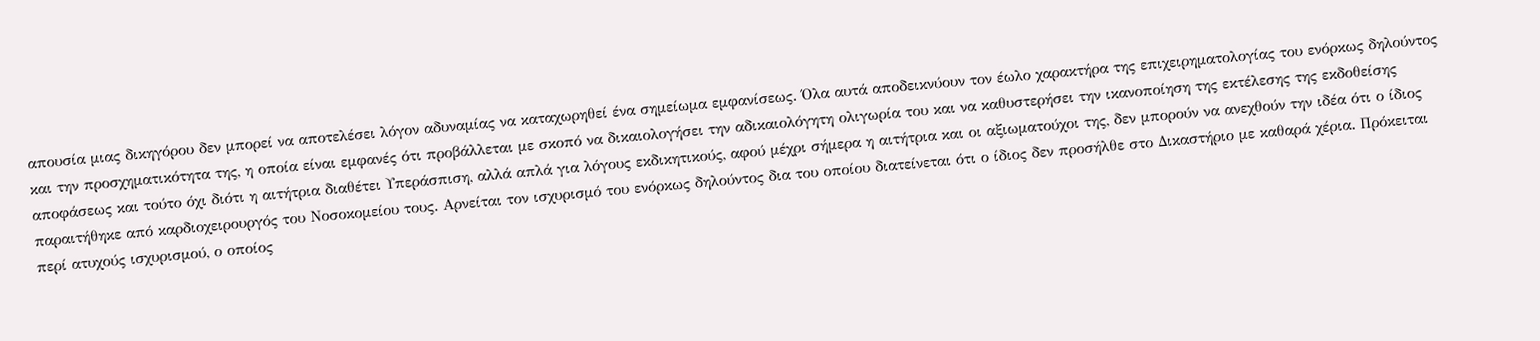απουσία μιας δικηγόρου δεν μπορεί να αποτελέσει λόγον αδυναμίας να καταχωρηθεί ένα σημείωμα εμφανίσεως. Όλα αυτά αποδεικνύουν τον έωλο χαρακτήρα της επιχειρηματολογίας του ενόρκως δηλούντος και την προσχηματικότητα της, η οποία είναι εμφανές ότι προβάλλεται με σκοπό να δικαιολογήσει την αδικαιολόγητη ολιγωρία του και να καθυστερήσει την ικανοποίηση της εκτέλεσης της εκδοθείσης αποφάσεως και τούτο όχι διότι η αιτήτρια διαθέτει Υπεράσπιση, αλλά απλά για λόγους εκδικητικούς, αφού μέχρι σήμερα η αιτήτρια και οι αξιωματούχοι της, δεν μπορούν να ανεχθούν την ιδέα ότι ο ίδιος παραιτήθηκε από καρδιοχειρουργός του Νοσοκομείου τους. Αρνείται τον ισχυρισμό του ενόρκως δηλούντος δια του οποίου διατείνεται ότι ο ίδιος δεν προσήλθε στο Δικαστήριο με καθαρά χέρια. Πρόκειται περί ατυχούς ισχυρισμού, ο οποίος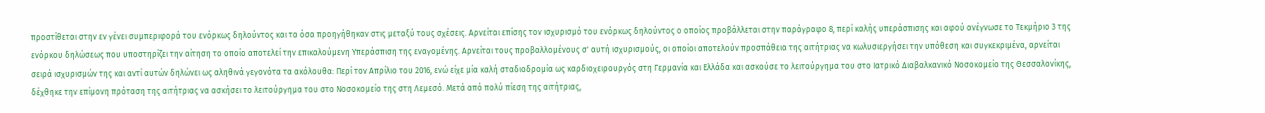προστίθεται στην εν γένει συμπεριφορά του ενόρκως δηλούντος και τα όσα προηγήθηκαν στις μεταξύ τους σχέσεις. Αρνείται επίσης τον ισχυρισμό του ενόρκως δηλούντος ο οποίος προβάλλεται στην παράγραφο 8, περί καλής υπεράσπισης και αφού ανέγνωσε το Τεκμήριο 3 της ενόρκου δηλώσεως που υποστηρίζει την αίτηση το οποίο αποτελεί την επικαλούμενη Υπεράσπιση της εναγομένης. Αρνείται τους προβαλλομένους σ' αυτή ισχυρισμούς, οι οποίοι αποτελούν προσπάθεια της αιτήτριας να κωλυσιεργήσει την υπόθεση και συγκεκριμένα, αρνείται σειρά ισχυρισμών της και αντί αυτών δηλώνει ως αληθινά γεγονότα τα ακόλουθα: Περί τον Απρίλιο του 2016, ενώ είχε μία καλή σταδιοδρομία ως καρδιοχειρουργός στη Γερμανία και Ελλάδα και ασκούσε το λειτούργημα του στο Ιατρικό Διαβαλκανικό Νοσοκομείο της Θεσσαλονίκης, δέχθηκε την επίμονη πρόταση της αιτήτριας να ασκήσει το λειτούργημα του στο Νοσοκομείο της στη Λεμεσό. Μετά από πολύ πίεση της αιτήτριας,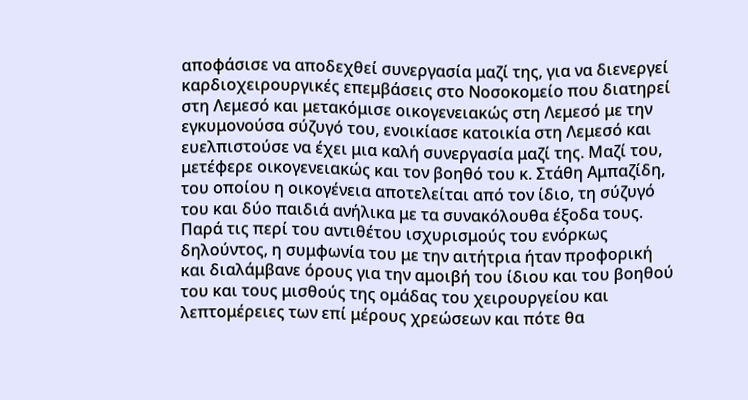αποφάσισε να αποδεχθεί συνεργασία μαζί της, για να διενεργεί καρδιοχειρουργικές επεμβάσεις στο Νοσοκομείο που διατηρεί στη Λεμεσό και μετακόμισε οικογενειακώς στη Λεμεσό με την εγκυμονούσα σύζυγό του, ενοικίασε κατοικία στη Λεμεσό και ευελπιστούσε να έχει μια καλή συνεργασία μαζί της. Μαζί του, μετέφερε οικογενειακώς και τον βοηθό του κ. Στάθη Αμπαζίδη, του οποίου η οικογένεια αποτελείται από τον ίδιο, τη σύζυγό του και δύο παιδιά ανήλικα με τα συνακόλουθα έξοδα τους. Παρά τις περί του αντιθέτου ισχυρισμούς του ενόρκως δηλούντος, η συμφωνία του με την αιτήτρια ήταν προφορική και διαλάμβανε όρους για την αμοιβή του ίδιου και του βοηθού του και τους μισθούς της ομάδας του χειρουργείου και λεπτομέρειες των επί μέρους χρεώσεων και πότε θα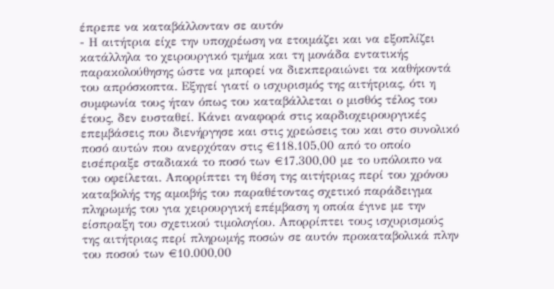έπρεπε να καταβάλλονταν σε αυτόν
- Η αιτήτρια είχε την υποχρέωση να ετοιμάζει και να εξοπλίζει κατάλληλα το χειρουργικό τμήμα και τη μονάδα εντατικής παρακολούθησης ώστε να μπορεί να διεκπεραιώνει τα καθήκοντά του απρόσκοπτα. Εξηγεί γιατί ο ισχυρισμός της αιτήτριας, ότι η συμφωνία τους ήταν όπως του καταβάλλεται ο μισθός τέλος του έτους, δεν ευσταθεί. Κάνει αναφορά στις καρδιοχειρουργικές επεμβάσεις που διενήργησε και στις χρεώσεις του και στο συνολικό ποσό αυτών που ανερχόταν στις €118.105,00 από το οποίο εισέπραξε σταδιακά το ποσό των €17.300,00 με το υπόλοιπο να του οφείλεται. Απορρίπτει τη θέση της αιτήτριας περί του χρόνου καταβολής της αμοιβής του παραθέτοντας σχετικό παράδειγμα πληρωμής του για χειρουργική επέμβαση η οποία έγινε με την είσπραξη του σχετικού τιμολογίου. Απορρίπτει τους ισχυρισμούς της αιτήτριας περί πληρωμής ποσών σε αυτόν προκαταβολικά πλην του ποσού των €10.000,00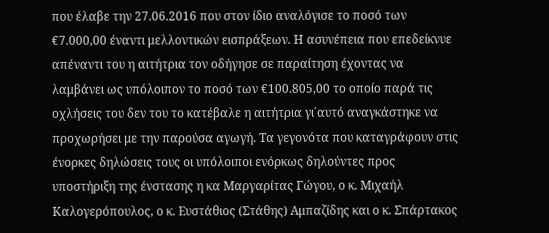που έλαβε την 27.06.2016 που στον ίδιο αναλόγισε το ποσό των €7.000,00 έναντι μελλοντικών εισπράξεων. Η ασυνέπεια που επεδείκνυε απέναντι του η αιτήτρια τον οδήγησε σε παραίτηση έχοντας να λαμβάνει ως υπόλοιπον το ποσό των €100.805,00 το οποίο παρά τις οχλήσεις του δεν του το κατέβαλε η αιτήτρια γι΄αυτό αναγκάστηκε να προχωρήσει με την παρούσα αγωγή. Τα γεγονότα που καταγράφουν στις ένορκες δηλώσεις τους οι υπόλοιποι ενόρκως δηλούντες προς υποστήριξη της ένστασης η κα Μαργαρίτας Γώγου, ο κ. Μιχαήλ Καλογερόπουλος, ο κ. Ευστάθιος (Στάθης) Αμπαζίδης και ο κ. Σπάρτακος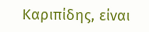Καριπίδης, είναι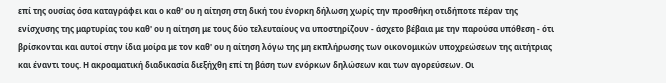επί της ουσίας όσα καταγράφει και ο καθ' ου η αίτηση στη δική του ένορκη δήλωση χωρίς την προσθήκη οτιδήποτε πέραν της ενίσχυσης της μαρτυρίας του καθ' ου η αίτηση με τους δύο τελευταίους να υποστηρίζουν - άσχετο βέβαια με την παρούσα υπόθεση - ότι βρίσκονται και αυτοί στην ίδια μοίρα με τον καθ' ου η αίτηση λόγω της μη εκπλήρωσης των οικονομικών υποχρεώσεων της αιτήτριας και έναντι τους. Η ακροαματική διαδικασία διεξήχθη επί τη βάση των ενόρκων δηλώσεων και των αγορεύσεων. Οι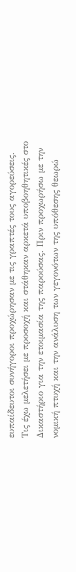ευπαίδευτοι συνήγοροι προχώρησαν με τις γραπτές τους αγορεύσεις. Τις έχω μελετήσει με προσοχή και στάθηκαν αρκετά υποβοηθητικές στο Δικαστήριο για την ετοιμασία της παρούσας. Πριν προχωρήσω με την νομική πτυχή και την ανάλυση των γεγονότων της υπόθεσης θεωρώ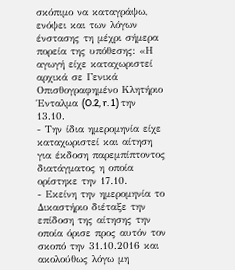σκόπιμο να καταγράψω, ενόψει και των λόγων ένστασης τη μέχρι σήμερα πορεία της υπόθεσης: «Η αγωγή είχε καταχωριστεί αρχικά σε Γενικά Οπισθογραφημένο Κλητήριο Ένταλμα (O.2, r. 1) την 13.10.
- Την ίδια ημερομηνία είχε καταχωριστεί και αίτηση για έκδοση παρεμπίπτοντος διατάγματος η οποία ορίστηκε την 17.10.
- Εκείνη την ημερομηνία το Δικαστήριο διέταξε την επίδοση της αίτησης την οποία όρισε προς αυτόν τον σκοπό την 31.10.2016 και ακολούθως λόγω μη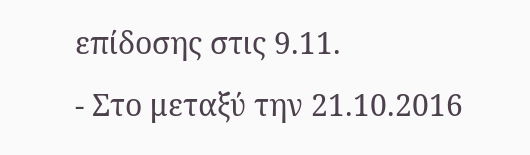επίδοσης στις 9.11.
- Στο μεταξύ την 21.10.2016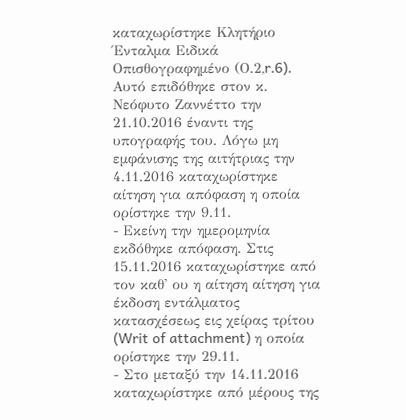καταχωρίστηκε Κλητήριο Ένταλμα Ειδικά Οπισθογραφημένο (Ο.2,r.6). Αυτό επιδόθηκε στον κ. Νεόφυτο Ζαννέττο την 21.10.2016 έναντι της υπογραφής του. Λόγω μη εμφάνισης της αιτήτριας την 4.11.2016 καταχωρίστηκε αίτηση για απόφαση η οποία ορίστηκε την 9.11.
- Εκείνη την ημερομηνία εκδόθηκε απόφαση. Στις 15.11.2016 καταχωρίστηκε από τον καθ' ου η αίτηση αίτηση για έκδοση εντάλματος κατασχέσεως εις χείρας τρίτου (Writ of attachment) η οποία ορίστηκε την 29.11.
- Στο μεταξύ την 14.11.2016 καταχωρίστηκε από μέρους της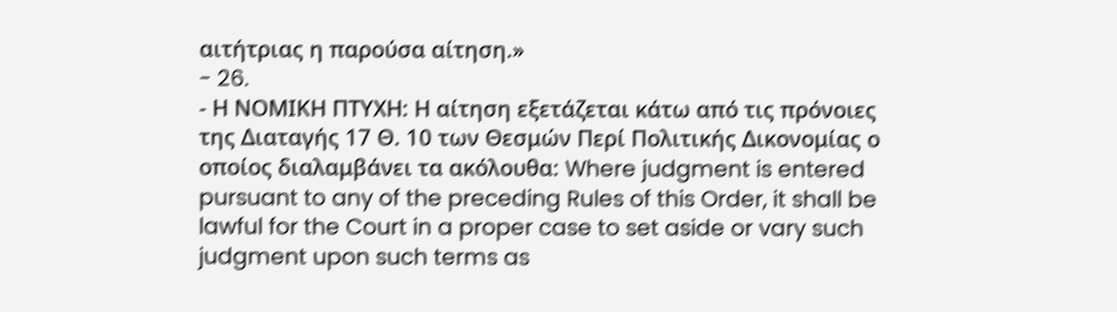αιτήτριας η παρούσα αίτηση.»
- 26.
- Η ΝΟΜΙΚΗ ΠΤΥΧΗ: Η αίτηση εξετάζεται κάτω από τις πρόνοιες της Διαταγής 17 Θ. 10 των Θεσμών Περί Πολιτικής Δικονομίας ο οποίος διαλαμβάνει τα ακόλουθα: Where judgment is entered pursuant to any of the preceding Rules of this Order, it shall be lawful for the Court in a proper case to set aside or vary such judgment upon such terms as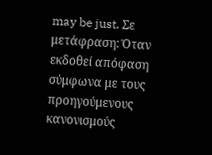may be just. Σε μετάφραση: Όταν εκδοθεί απόφαση σύμφωνα με τους προηγούμενους κανονισμούς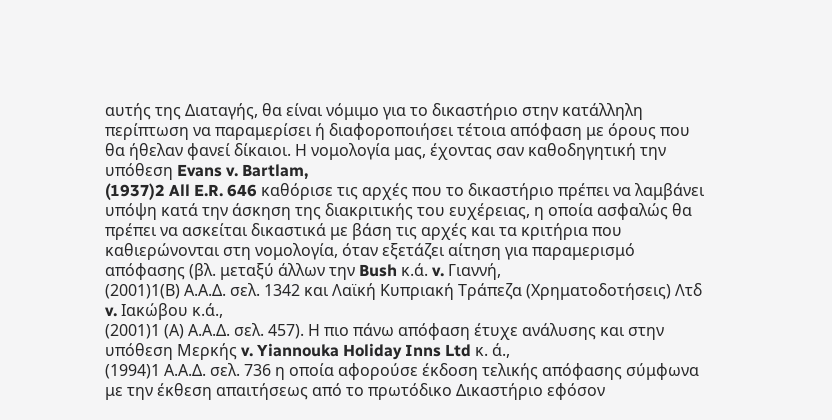αυτής της Διαταγής, θα είναι νόμιμο για το δικαστήριο στην κατάλληλη περίπτωση να παραμερίσει ή διαφοροποιήσει τέτοια απόφαση με όρους που θα ήθελαν φανεί δίκαιοι. Η νομολογία μας, έχοντας σαν καθοδηγητική την υπόθεση Evans v. Bartlam,
(1937)2 All E.R. 646 καθόρισε τις αρχές που το δικαστήριο πρέπει να λαμβάνει υπόψη κατά την άσκηση της διακριτικής του ευχέρειας, η οποία ασφαλώς θα πρέπει να ασκείται δικαστικά με βάση τις αρχές και τα κριτήρια που καθιερώνονται στη νομολογία, όταν εξετάζει αίτηση για παραμερισμό απόφασης (βλ. μεταξύ άλλων την Bush κ.ά. v. Γιαννή,
(2001)1(Β) Α.Α.Δ. σελ. 1342 και Λαϊκή Κυπριακή Τράπεζα (Χρηματοδοτήσεις) Λτδ v. Ιακώβου κ.ά.,
(2001)1 (Α) Α.Α.Δ. σελ. 457). Η πιο πάνω απόφαση έτυχε ανάλυσης και στην υπόθεση Μερκής v. Yiannouka Holiday Inns Ltd κ. ά.,
(1994)1 Α.Α.Δ. σελ. 736 η οποία αφορούσε έκδοση τελικής απόφασης σύμφωνα με την έκθεση απαιτήσεως από το πρωτόδικο Δικαστήριο εφόσον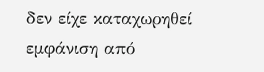δεν είχε καταχωρηθεί εμφάνιση από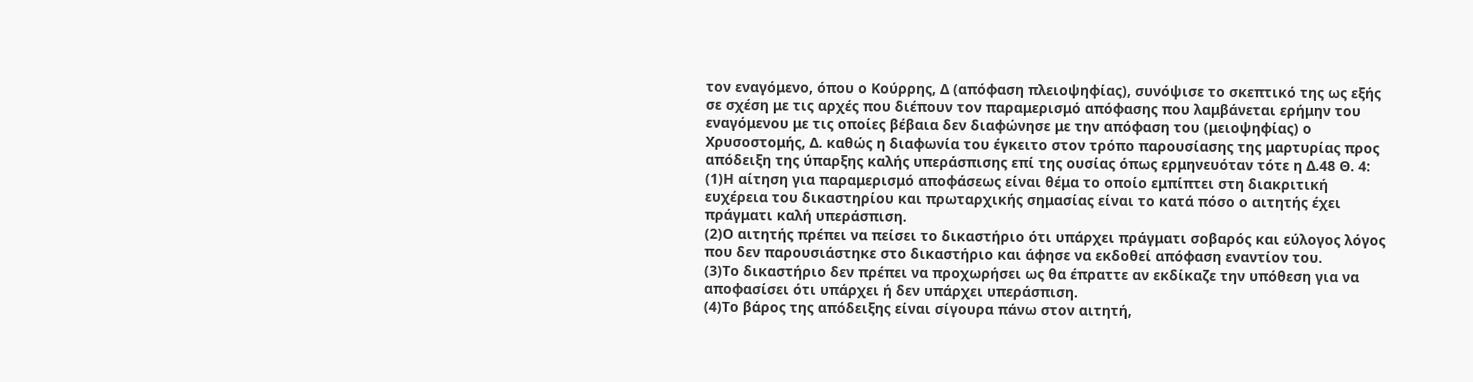τον εναγόμενο, όπου ο Κούρρης, Δ (απόφαση πλειοψηφίας), συνόψισε το σκεπτικό της ως εξής σε σχέση με τις αρχές που διέπουν τον παραμερισμό απόφασης που λαμβάνεται ερήμην του εναγόμενου με τις οποίες βέβαια δεν διαφώνησε με την απόφαση του (μειοψηφίας) ο Χρυσοστομής, Δ. καθώς η διαφωνία του έγκειτο στον τρόπο παρουσίασης της μαρτυρίας προς απόδειξη της ύπαρξης καλής υπεράσπισης επί της ουσίας όπως ερμηνευόταν τότε η Δ.48 Θ. 4:
(1)Η αίτηση για παραμερισμό αποφάσεως είναι θέμα το οποίο εμπίπτει στη διακριτική ευχέρεια του δικαστηρίου και πρωταρχικής σημασίας είναι το κατά πόσο ο αιτητής έχει πράγματι καλή υπεράσπιση.
(2)Ο αιτητής πρέπει να πείσει το δικαστήριο ότι υπάρχει πράγματι σοβαρός και εύλογος λόγος που δεν παρουσιάστηκε στο δικαστήριο και άφησε να εκδοθεί απόφαση εναντίον του.
(3)Το δικαστήριο δεν πρέπει να προχωρήσει ως θα έπραττε αν εκδίκαζε την υπόθεση για να αποφασίσει ότι υπάρχει ή δεν υπάρχει υπεράσπιση.
(4)Το βάρος της απόδειξης είναι σίγουρα πάνω στον αιτητή,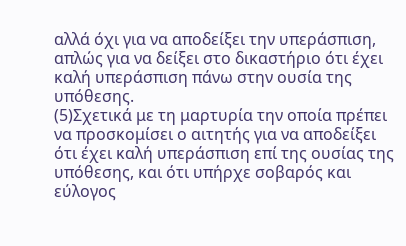αλλά όχι για να αποδείξει την υπεράσπιση, απλώς για να δείξει στο δικαστήριο ότι έχει καλή υπεράσπιση πάνω στην ουσία της υπόθεσης.
(5)Σχετικά με τη μαρτυρία την οποία πρέπει να προσκομίσει ο αιτητής για να αποδείξει ότι έχει καλή υπεράσπιση επί της ουσίας της υπόθεσης, και ότι υπήρχε σοβαρός και εύλογος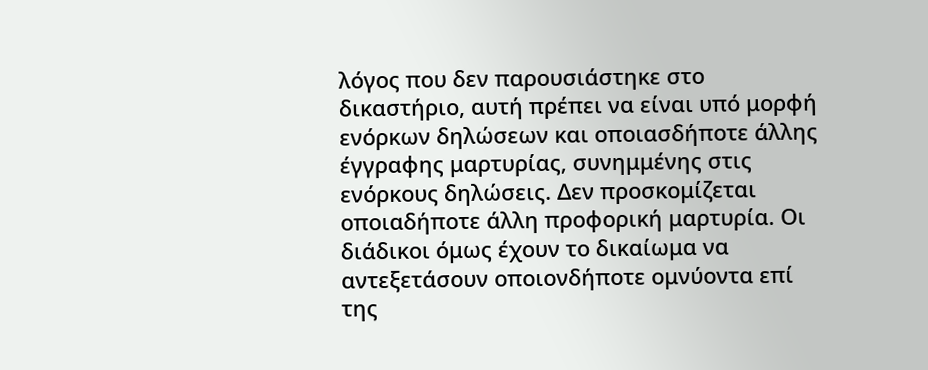λόγος που δεν παρουσιάστηκε στο δικαστήριο, αυτή πρέπει να είναι υπό μορφή ενόρκων δηλώσεων και οποιασδήποτε άλλης έγγραφης μαρτυρίας, συνημμένης στις ενόρκους δηλώσεις. Δεν προσκομίζεται οποιαδήποτε άλλη προφορική μαρτυρία. Οι διάδικοι όμως έχουν το δικαίωμα να αντεξετάσουν οποιονδήποτε ομνύοντα επί της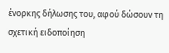ένορκης δήλωσης του, αφού δώσουν τη σχετική ειδοποίηση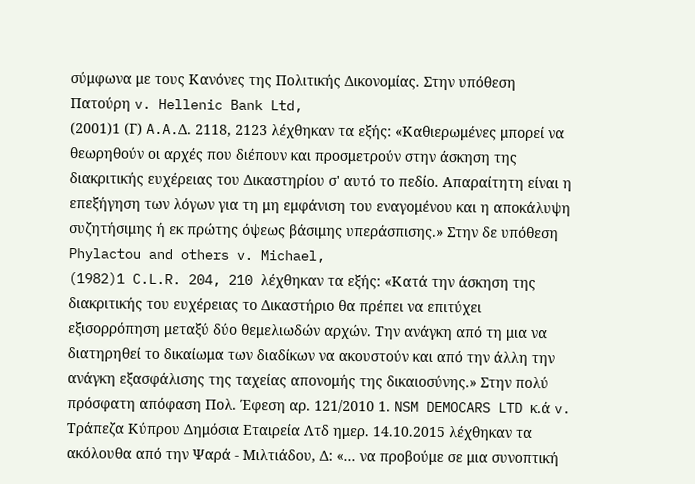σύμφωνα με τους Κανόνες της Πολιτικής Δικονομίας. Στην υπόθεση Πατούρη v. Hellenic Bank Ltd,
(2001)1 (Γ) A.A.Δ. 2118, 2123 λέχθηκαν τα εξής: «Καθιερωμένες μπορεί να θεωρηθούν οι αρχές που διέπουν και προσμετρούν στην άσκηση της διακριτικής ευχέρειας του Δικαστηρίου σ' αυτό το πεδίο. Απαραίτητη είναι η επεξήγηση των λόγων για τη μη εμφάνιση του εναγομένου και η αποκάλυψη συζητήσιμης ή εκ πρώτης όψεως βάσιμης υπεράσπισης.» Στην δε υπόθεση Phylactou and others v. Michael,
(1982)1 C.L.R. 204, 210 λέχθηκαν τα εξής: «Κατά την άσκηση της διακριτικής του ευχέρειας το Δικαστήριο θα πρέπει να επιτύχει εξισορρόπηση μεταξύ δύο θεμελιωδών αρχών. Την ανάγκη από τη μια να διατηρηθεί το δικαίωμα των διαδίκων να ακουστούν και από την άλλη την ανάγκη εξασφάλισης της ταχείας απονομής της δικαιοσύνης.» Στην πολύ πρόσφατη απόφαση Πολ. Έφεση αρ. 121/2010 1. NSM DEMOCARS LTD κ.ά v. Τράπεζα Κύπρου Δημόσια Εταιρεία Λτδ ημερ. 14.10.2015 λέχθηκαν τα ακόλουθα από την Ψαρά - Μιλτιάδου, Δ: «... να προβούμε σε μια συνοπτική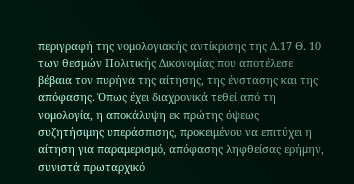περιγραφή της νομολογιακής αντίκρισης της Δ.17 Θ. 10 των θεσμών Πολιτικής Δικονομίας που αποτέλεσε βέβαια τον πυρήνα της αίτησης, της ένστασης και της απόφασης. Όπως έχει διαχρονικά τεθεί από τη νομολογία, η αποκάλυψη εκ πρώτης όψεως συζητήσιμης υπεράσπισης, προκειμένου να επιτύχει η αίτηση για παραμερισμό, απόφασης ληφθείσας ερήμην, συνιστά πρωταρχικό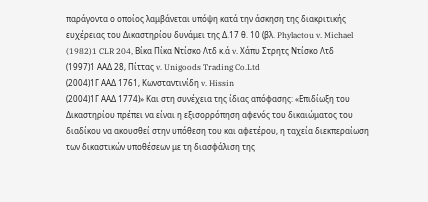παράγοντα ο οποίος λαμβάνεται υπόψη κατά την άσκηση της διακριτικής ευχέρειας του Δικαστηρίου δυνάμει της Δ.17 θ. 10 (βλ. Phylactou v. Michael
(1982)1 CLR 204, Βίκα Πίκα Ντίσκο Λτδ κ.ά v. Χάπυ Στρητς Ντίσκο Λτδ
(1997)1 ΑΑΔ 28, Πίττας v. Unigoods Trading Co.Ltd
(2004)1Γ ΑΑΔ 1761, Κωνσταντινίδη v. Hissin
(2004)1Γ ΑΑΔ 1774)» Και στη συνέχεια της ίδιας απόφασης: «Επιδίωξη του Δικαστηρίου πρέπει να είναι η εξισορρόπηση αφενός του δικαιώματος του διαδίκου να ακουσθεί στην υπόθεση του και αφετέρου, η ταχεία διεκπεραίωση των δικαστικών υποθέσεων με τη διασφάλιση της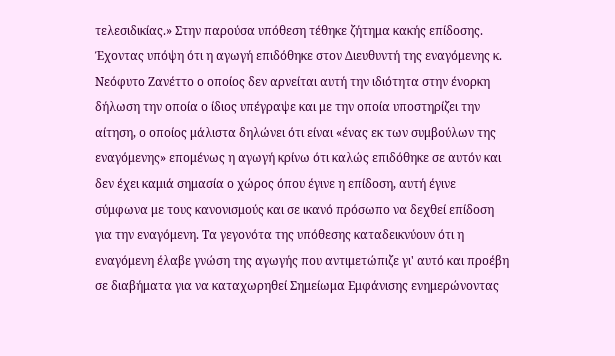τελεσιδικίας.» Στην παρούσα υπόθεση τέθηκε ζήτημα κακής επίδοσης. Έχοντας υπόψη ότι η αγωγή επιδόθηκε στον Διευθυντή της εναγόμενης κ. Νεόφυτο Ζανέττο ο οποίος δεν αρνείται αυτή την ιδιότητα στην ένορκη δήλωση την οποία ο ίδιος υπέγραψε και με την οποία υποστηρίζει την αίτηση, ο οποίος μάλιστα δηλώνει ότι είναι «ένας εκ των συμβούλων της εναγόμενης» επομένως η αγωγή κρίνω ότι καλώς επιδόθηκε σε αυτόν και δεν έχει καμιά σημασία ο χώρος όπου έγινε η επίδοση, αυτή έγινε σύμφωνα με τους κανονισμούς και σε ικανό πρόσωπο να δεχθεί επίδοση για την εναγόμενη. Τα γεγονότα της υπόθεσης καταδεικνύουν ότι η εναγόμενη έλαβε γνώση της αγωγής που αντιμετώπιζε γι' αυτό και προέβη σε διαβήματα για να καταχωρηθεί Σημείωμα Εμφάνισης ενημερώνοντας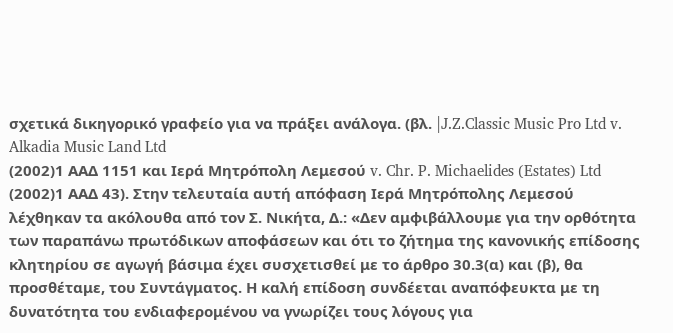σχετικά δικηγορικό γραφείο για να πράξει ανάλογα. (βλ. |J.Z.Classic Music Pro Ltd v. Alkadia Music Land Ltd
(2002)1 ΑΑΔ 1151 και Ιερά Μητρόπολη Λεμεσού v. Chr. P. Michaelides (Estates) Ltd
(2002)1 ΑΑΔ 43). Στην τελευταία αυτή απόφαση Ιερά Μητρόπολης Λεμεσού λέχθηκαν τα ακόλουθα από τον Σ. Νικήτα, Δ.: «Δεν αμφιβάλλουμε για την ορθότητα των παραπάνω πρωτόδικων αποφάσεων και ότι το ζήτημα της κανονικής επίδοσης κλητηρίου σε αγωγή βάσιμα έχει συσχετισθεί με το άρθρο 30.3(α) και (β), θα προσθέταμε, του Συντάγματος. Η καλή επίδοση συνδέεται αναπόφευκτα με τη δυνατότητα του ενδιαφερομένου να γνωρίζει τους λόγους για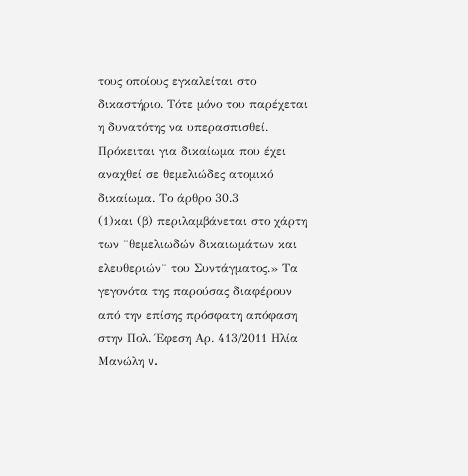τους οποίους εγκαλείται στο δικαστήριο. Τότε μόνο του παρέχεται η δυνατότης να υπερασπισθεί. Πρόκειται για δικαίωμα που έχει αναχθεί σε θεμελιώδες ατομικό δικαίωμα. Το άρθρο 30.3
(1)και (β) περιλαμβάνεται στο χάρτη των ¨θεμελιωδών δικαιωμάτων και ελευθεριών¨ του Συντάγματος.» Τα γεγονότα της παρούσας διαφέρουν από την επίσης πρόσφατη απόφαση στην Πολ. Έφεση Αρ. 413/2011 Ηλία Μανώλη v.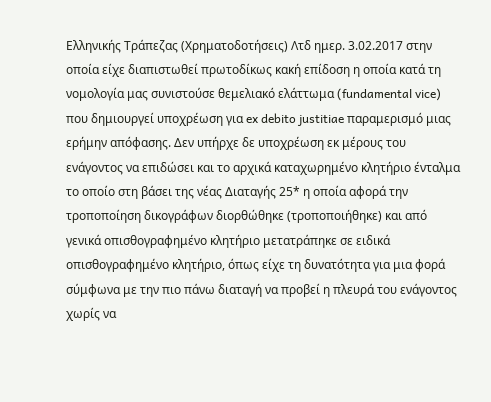Ελληνικής Τράπεζας (Χρηματοδοτήσεις) Λτδ ημερ. 3.02.2017 στην οποία είχε διαπιστωθεί πρωτοδίκως κακή επίδοση η οποία κατά τη νομολογία μας συνιστούσε θεμελιακό ελάττωμα (fundamental vice) που δημιουργεί υποχρέωση για ex debito justitiae παραμερισμό μιας ερήμην απόφασης. Δεν υπήρχε δε υποχρέωση εκ μέρους του ενάγοντος να επιδώσει και το αρχικά καταχωρημένο κλητήριο ένταλμα το οποίο στη βάσει της νέας Διαταγής 25* η οποία αφορά την τροποποίηση δικογράφων διορθώθηκε (τροποποιήθηκε) και από γενικά οπισθογραφημένο κλητήριο μετατράπηκε σε ειδικά οπισθογραφημένο κλητήριο, όπως είχε τη δυνατότητα για μια φορά σύμφωνα με την πιο πάνω διαταγή να προβεί η πλευρά του ενάγοντος χωρίς να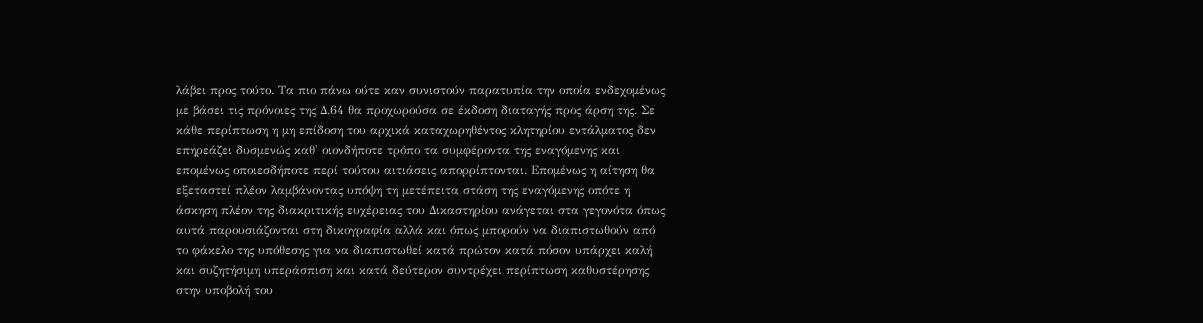λάβει προς τούτο. Τα πιο πάνω ούτε καν συνιστούν παρατυπία την οποία ενδεχομένως με βάσει τις πρόνοιες της Δ.64 θα προχωρούσα σε έκδοση διαταγής προς άρση της. Σε κάθε περίπτωση η μη επίδοση του αρχικά καταχωρηθέντος κλητηρίου εντάλματος δεν επηρεάζει δυσμενώς καθ' οιονδήποτε τρόπο τα συμφέροντα της εναγόμενης και επομένως οποιεσδήποτε περί τούτου αιτιάσεις απορρίπτονται. Επομένως η αίτηση θα εξεταστεί πλέον λαμβάνοντας υπόψη τη μετέπειτα στάση της εναγόμενης οπότε η άσκηση πλέον της διακριτικής ευχέρειας του Δικαστηρίου ανάγεται στα γεγονότα όπως αυτά παρουσιάζονται στη δικογραφία αλλά και όπως μπορούν να διαπιστωθούν από το φάκελο της υπόθεσης για να διαπιστωθεί κατά πρώτον κατά πόσον υπάρχει καλή και συζητήσιμη υπεράσπιση και κατά δεύτερον συντρέχει περίπτωση καθυστέρησης στην υποβολή του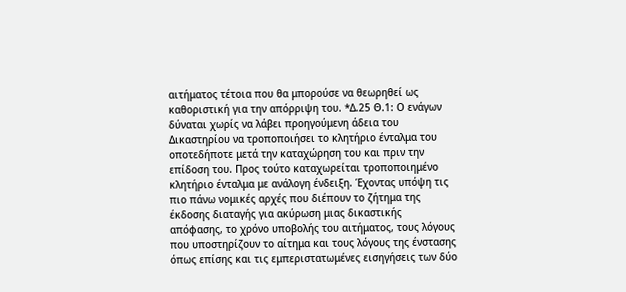αιτήματος τέτοια που θα μπορούσε να θεωρηθεί ως καθοριστική για την απόρριψη του. *Δ.25 Θ.1: Ο ενάγων δύναται χωρίς να λάβει προηγούμενη άδεια του Δικαστηρίου να τροποποιήσει το κλητήριο ένταλμα του οποτεδήποτε μετά την καταχώρηση του και πριν την επίδοση του. Προς τούτο καταχωρείται τροποποιημένο κλητήριο ένταλμα με ανάλογη ένδειξη. Έχοντας υπόψη τις πιο πάνω νομικές αρχές που διέπουν το ζήτημα της έκδοσης διαταγής για ακύρωση μιας δικαστικής απόφασης, το χρόνο υποβολής του αιτήματος, τους λόγους που υποστηρίζουν το αίτημα και τους λόγους της ένστασης όπως επίσης και τις εμπεριστατωμένες εισηγήσεις των δύο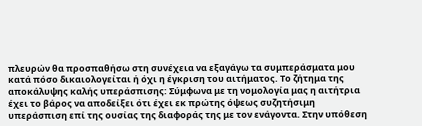πλευρών θα προσπαθήσω στη συνέχεια να εξαγάγω τα συμπεράσματα μου κατά πόσο δικαιολογείται ή όχι η έγκριση του αιτήματος. Το ζήτημα της αποκάλυψης καλής υπεράσπισης: Σύμφωνα με τη νομολογία μας η αιτήτρια έχει το βάρος να αποδείξει ότι έχει εκ πρώτης όψεως συζητήσιμη υπεράσπιση επί της ουσίας της διαφοράς της με τον ενάγοντα. Στην υπόθεση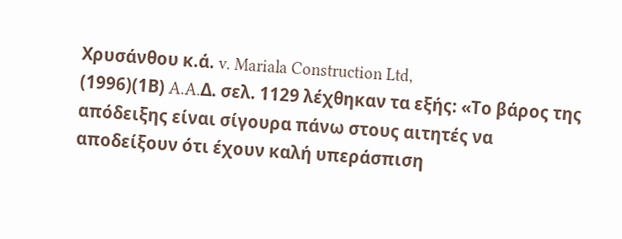Χρυσάνθου κ.ά. v. Mariala Construction Ltd,
(1996)(1Β) A.A.Δ. σελ. 1129 λέχθηκαν τα εξής: «Το βάρος της απόδειξης είναι σίγουρα πάνω στους αιτητές να αποδείξουν ότι έχουν καλή υπεράσπιση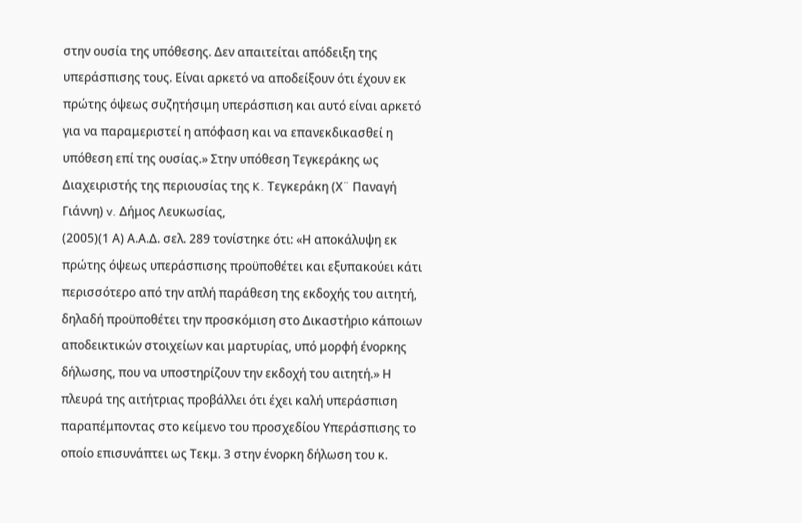στην ουσία της υπόθεσης. Δεν απαιτείται απόδειξη της υπεράσπισης τους. Είναι αρκετό να αποδείξουν ότι έχουν εκ πρώτης όψεως συζητήσιμη υπεράσπιση και αυτό είναι αρκετό για να παραμεριστεί η απόφαση και να επανεκδικασθεί η υπόθεση επί της ουσίας.» Στην υπόθεση Τεγκεράκης ως Διαχειριστής της περιουσίας της K. Τεγκεράκη (Χ¨ Παναγή Γιάννη) v. Δήμος Λευκωσίας,
(2005)(1 Α) Α.Α.Δ. σελ. 289 τονίστηκε ότι: «Η αποκάλυψη εκ πρώτης όψεως υπεράσπισης προϋποθέτει και εξυπακούει κάτι περισσότερο από την απλή παράθεση της εκδοχής του αιτητή, δηλαδή προϋποθέτει την προσκόμιση στο Δικαστήριο κάποιων αποδεικτικών στοιχείων και μαρτυρίας, υπό μορφή ένορκης δήλωσης, που να υποστηρίζουν την εκδοχή του αιτητή.» Η πλευρά της αιτήτριας προβάλλει ότι έχει καλή υπεράσπιση παραπέμποντας στο κείμενο του προσχεδίου Υπεράσπισης το οποίο επισυνάπτει ως Τεκμ. 3 στην ένορκη δήλωση του κ.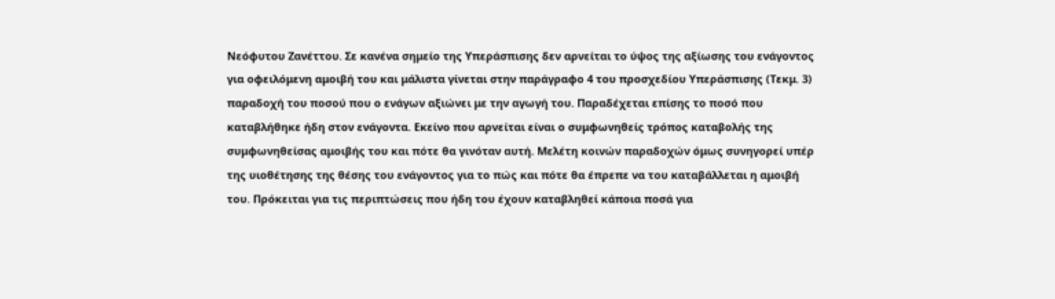Νεόφυτου Ζανέττου. Σε κανένα σημείο της Υπεράσπισης δεν αρνείται το ύψος της αξίωσης του ενάγοντος για οφειλόμενη αμοιβή του και μάλιστα γίνεται στην παράγραφο 4 του προσχεδίου Υπεράσπισης (Τεκμ. 3) παραδοχή του ποσού που ο ενάγων αξιώνει με την αγωγή του. Παραδέχεται επίσης το ποσό που καταβλήθηκε ήδη στον ενάγοντα. Εκείνο που αρνείται είναι ο συμφωνηθείς τρόπος καταβολής της συμφωνηθείσας αμοιβής του και πότε θα γινόταν αυτή. Μελέτη κοινών παραδοχών όμως συνηγορεί υπέρ της υιοθέτησης της θέσης του ενάγοντος για το πώς και πότε θα έπρεπε να του καταβάλλεται η αμοιβή του. Πρόκειται για τις περιπτώσεις που ήδη του έχουν καταβληθεί κάποια ποσά για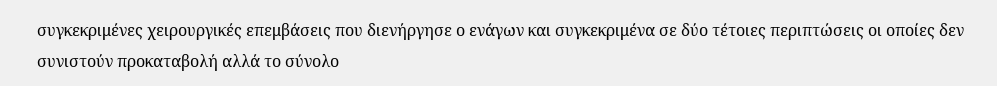συγκεκριμένες χειρουργικές επεμβάσεις που διενήργησε ο ενάγων και συγκεκριμένα σε δύο τέτοιες περιπτώσεις οι οποίες δεν συνιστούν προκαταβολή αλλά το σύνολο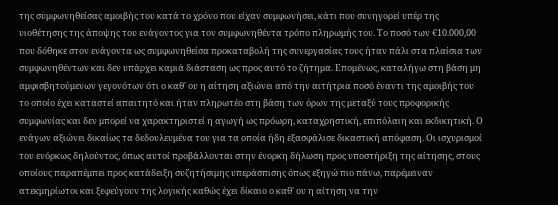της συμφωνηθείσας αμοιβής του κατά το χρόνο που είχαν συμφωνήσει, κάτι που συνηγορεί υπέρ της υιοθέτησης της άποψης του ενάγοντος για τον συμφωνηθέντα τρόπο πληρωμής του. Το ποσό των €10.000,00 που δόθηκε στον ενάγοντα ως συμφωνηθείσα προκαταβολή της συνεργασίας τους ήταν πάλι στα πλαίσια των συμφωνηθέντων και δεν υπάρχει καμιά διάσταση ως προς αυτό το ζήτημα. Επομένως, καταλήγω στη βάση μη αμφισβητούμενων γεγονότων ότι ο καθ' ου η αίτηση αξιώνει από την αιτήτρια ποσό έναντι της αμοιβής του το οποίο έχει καταστεί απαιτητό και ήταν πληρωτέο στη βάση των όρων της μεταξύ τους προφορικής συμφωνίας και δεν μπορεί να χαρακτηριστεί η αγωγή ως πρόωρη, καταχρηστική, επιπόλαιη και εκδικητική. Ο ενάγων αξιώνει δικαίως τα δεδουλευμένα του για τα οποία ήδη εξασφάλισε δικαστική απόφαση. Οι ισχυρισμοί του ενόρκως δηλούντος, όπως αυτοί προβάλλονται στην ένορκη δήλωση προς υποστήριξη της αίτησης, στους οποίους παραπέμπει προς κατάδειξη συζητήσιμης υπεράσπισης όπως εξηγώ πιο πάνω, παρέμειναν ατεκμηρίωτοι και ξεφεύγουν της λογικής καθώς έχει δίκαιο ο καθ' ου η αίτηση να την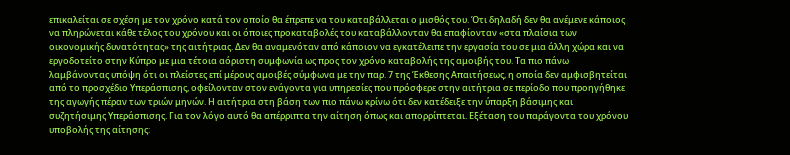επικαλείται σε σχέση με τον χρόνο κατά τον οποίο θα έπρεπε να του καταβάλλεται ο μισθός του. Ότι δηλαδή δεν θα ανέμενε κάποιος να πληρώνεται κάθε τέλος του χρόνου και οι όποιες προκαταβολές του καταβάλλονταν θα επαφίονταν «στα πλαίσια των οικονομικής δυνατότητας» της αιτήτριας. Δεν θα αναμενόταν από κάποιον να εγκατέλειπε την εργασία του σε μια άλλη χώρα και να εργοδοτείτο στην Κύπρο με μια τέτοια αόριστη συμφωνία ως προς τον χρόνο καταβολής της αμοιβής του. Τα πιο πάνω λαμβάνοντας υπόψη ότι οι πλείστες επί μέρους αμοιβές σύμφωνα με την παρ. 7 της Έκθεσης Απαιτήσεως, η οποία δεν αμφισβητείται από το προσχέδιο Υπεράσπισης, οφείλονταν στον ενάγοντα για υπηρεσίες που πρόσφερε στην αιτήτρια σε περίοδο που προηγήθηκε της αγωγής πέραν των τριών μηνών. Η αιτήτρια στη βάση των πιο πάνω κρίνω ότι δεν κατέδειξε την ύπαρξη βάσιμης και συζητήσιμης Υπεράσπισης. Για τον λόγο αυτό θα απέρριπτα την αίτηση όπως και απορρίπτεται. Εξέταση του παράγοντα του χρόνου υποβολής της αίτησης: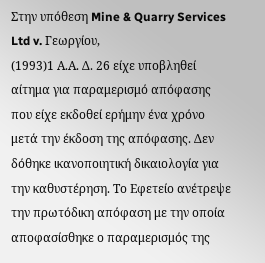Στην υπόθεση Mine & Quarry Services Ltd v. Γεωργίου,
(1993)1 Α.Α. Δ. 26 είχε υποβληθεί αίτημα για παραμερισμό απόφασης που είχε εκδοθεί ερήμην ένα χρόνο μετά την έκδοση της απόφασης. Δεν δόθηκε ικανοποιητική δικαιολογία για την καθυστέρηση. Το Εφετείο ανέτρεψε την πρωτόδικη απόφαση με την οποία αποφασίσθηκε ο παραμερισμός της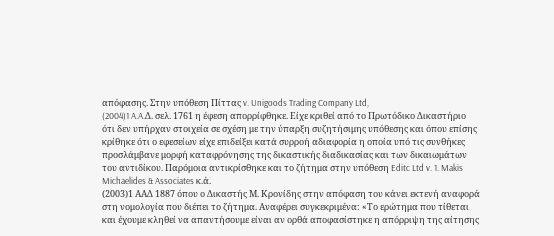απόφασης. Στην υπόθεση Πίττας v. Unigoods Trading Company Ltd,
(2004)1 A.A.Δ. σελ. 1761 η έφεση απορρίφθηκε. Είχε κριθεί από το Πρωτόδικο Δικαστήριο ότι δεν υπήρχαν στοιχεία σε σχέση με την ύπαρξη συζητήσιμης υπόθεσης και όπου επίσης κρίθηκε ότι ο εφεσείων είχε επιδείξει κατά συρροή αδιαφορία η οποία υπό τις συνθήκες προσλάμβανε μορφή καταφρόνησης της δικαστικής διαδικασίας και των δικαιωμάτων του αντιδίκου. Παρόμοια αντικρίσθηκε και το ζήτημα στην υπόθεση Editc Ltd v. 1. Makis Michaelides & Associates κ.ά.
(2003)1 ΑΑΔ 1887 όπου ο Δικαστής Μ. Κρονίδης στην απόφαση του κάνει εκτενή αναφορά στη νομολογία που διέπει το ζήτημα. Αναφέρει συγκεκριμένα: «Το ερώτημα που τίθεται και έχουμε κληθεί να απαντήσουμε είναι αν ορθά αποφασίστηκε η απόρριψη της αίτησης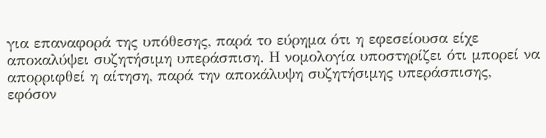για επαναφορά της υπόθεσης, παρά το εύρημα ότι η εφεσείουσα είχε αποκαλύψει συζητήσιμη υπεράσπιση. Η νομολογία υποστηρίζει ότι μπορεί να απορριφθεί η αίτηση, παρά την αποκάλυψη συζητήσιμης υπεράσπισης, εφόσον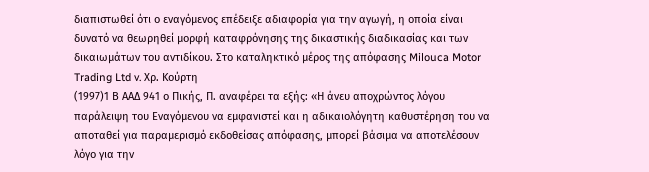διαπιστωθεί ότι ο εναγόμενος επέδειξε αδιαφορία για την αγωγή, η οποία είναι δυνατό να θεωρηθεί μορφή καταφρόνησης της δικαστικής διαδικασίας και των δικαιωμάτων του αντιδίκου. Στο καταληκτικό μέρος της απόφασης Milouca Motor Trading Ltd v. Χρ. Κούρτη
(1997)1 Β ΑΑΔ 941 ο Πικής, Π. αναφέρει τα εξής: «Η άνευ αποχρώντος λόγου παράλειψη του Εναγόμενου να εμφανιστεί και η αδικαιολόγητη καθυστέρηση του να αποταθεί για παραμερισμό εκδοθείσας απόφασης, μπορεί βάσιμα να αποτελέσουν λόγο για την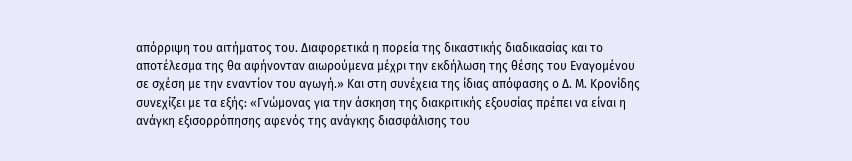απόρριψη του αιτήματος του. Διαφορετικά η πορεία της δικαστικής διαδικασίας και το αποτέλεσμα της θα αφήνονταν αιωρούμενα μέχρι την εκδήλωση της θέσης του Εναγομένου σε σχέση με την εναντίον του αγωγή.» Και στη συνέχεια της ίδιας απόφασης ο Δ. Μ. Κρονίδης συνεχίζει με τα εξής: «Γνώμονας για την άσκηση της διακριτικής εξουσίας πρέπει να είναι η ανάγκη εξισορρόπησης αφενός της ανάγκης διασφάλισης του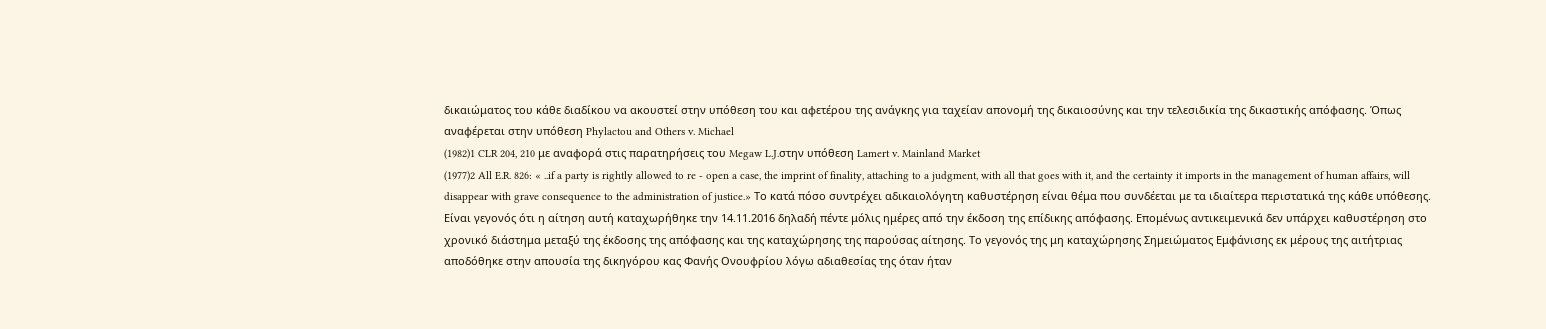δικαιώματος του κάθε διαδίκου να ακουστεί στην υπόθεση του και αφετέρου της ανάγκης για ταχείαν απονομή της δικαιοσύνης και την τελεσιδικία της δικαστικής απόφασης. Όπως αναφέρεται στην υπόθεση Phylactou and Others v. Michael
(1982)1 CLR 204, 210 με αναφορά στις παρατηρήσεις του Megaw L.J.στην υπόθεση Lamert v. Mainland Market
(1977)2 All E.R. 826: « ..if a party is rightly allowed to re - open a case, the imprint of finality, attaching to a judgment, with all that goes with it, and the certainty it imports in the management of human affairs, will disappear with grave consequence to the administration of justice.» Το κατά πόσο συντρέχει αδικαιολόγητη καθυστέρηση είναι θέμα που συνδέεται με τα ιδιαίτερα περιστατικά της κάθε υπόθεσης. Είναι γεγονός ότι η αίτηση αυτή καταχωρήθηκε την 14.11.2016 δηλαδή πέντε μόλις ημέρες από την έκδοση της επίδικης απόφασης. Επομένως αντικειμενικά δεν υπάρχει καθυστέρηση στο χρονικό διάστημα μεταξύ της έκδοσης της απόφασης και της καταχώρησης της παρούσας αίτησης. Το γεγονός της μη καταχώρησης Σημειώματος Εμφάνισης εκ μέρους της αιτήτριας αποδόθηκε στην απουσία της δικηγόρου κας Φανής Ονουφρίου λόγω αδιαθεσίας της όταν ήταν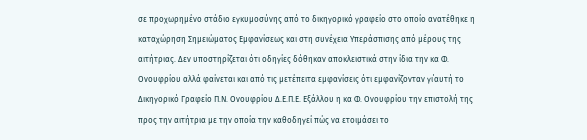σε προχωρημένο στάδιο εγκυμοσύνης από το δικηγορικό γραφείο στο οποίο ανατέθηκε η καταχώρηση Σημειώματος Εμφανίσεως και στη συνέχεια Υπεράσπισης από μέρους της αιτήτριας. Δεν υποστηρίζεται ότι οδηγίες δόθηκαν αποκλειστικά στην ίδια την κα Φ. Ονουφρίου αλλά φαίνεται και από τις μετέπειτα εμφανίσεις ότι εμφανίζονταν γι΄αυτή το Δικηγορικό Γραφείο Π.Ν. Ονουφρίου Δ.Ε.Π.Ε. Εξάλλου η κα Φ. Ονουφρίου την επιστολή της προς την αιτήτρια με την οποία την καθοδηγεί πώς να ετοιμάσει το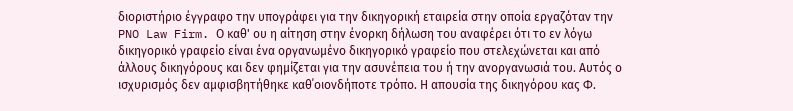διοριστήριο έγγραφο την υπογράφει για την δικηγορική εταιρεία στην οποία εργαζόταν την PNO Law Firm. Ο καθ' ου η αίτηση στην ένορκη δήλωση του αναφέρει ότι το εν λόγω δικηγορικό γραφείο είναι ένα οργανωμένο δικηγορικό γραφείο που στελεχώνεται και από άλλους δικηγόρους και δεν φημίζεται για την ασυνέπεια του ή την ανοργανωσιά του. Αυτός ο ισχυρισμός δεν αμφισβητήθηκε καθ΄οιονδήποτε τρόπο. Η απουσία της δικηγόρου κας Φ.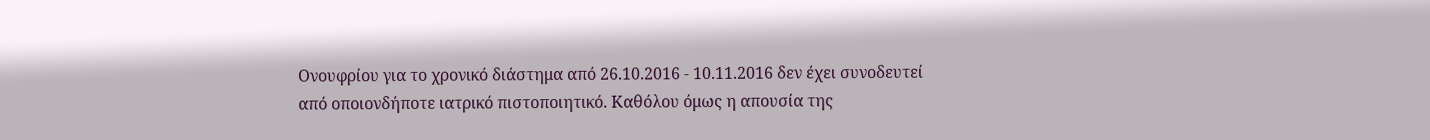Ονουφρίου για το χρονικό διάστημα από 26.10.2016 - 10.11.2016 δεν έχει συνοδευτεί από οποιονδήποτε ιατρικό πιστοποιητικό. Καθόλου όμως η απουσία της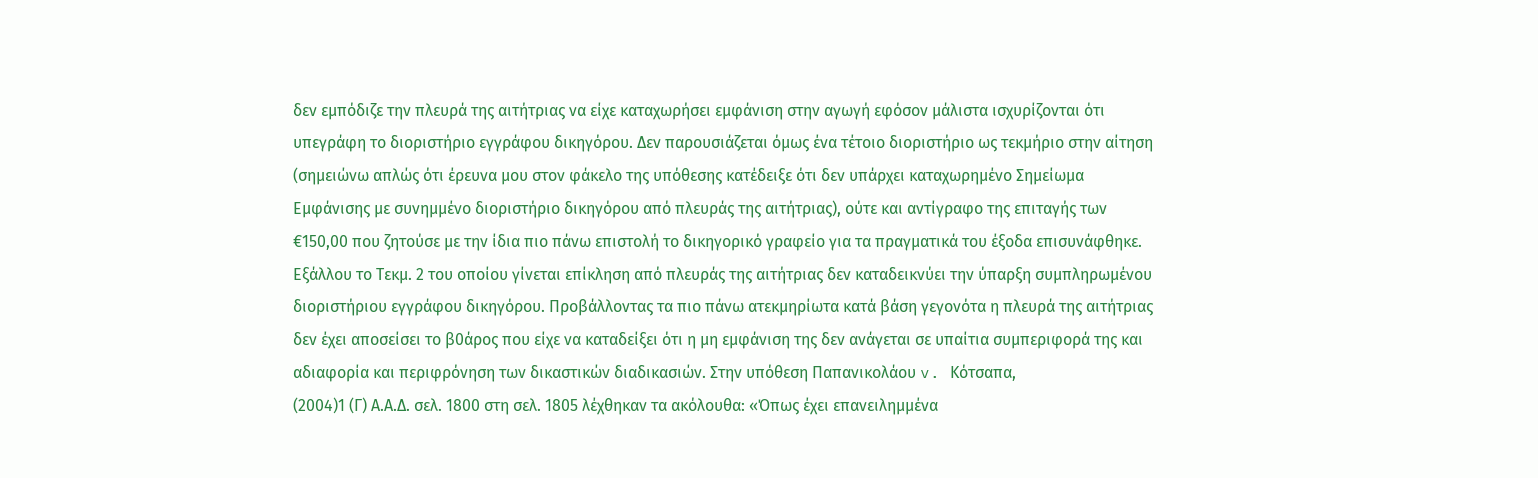δεν εμπόδιζε την πλευρά της αιτήτριας να είχε καταχωρήσει εμφάνιση στην αγωγή εφόσον μάλιστα ισχυρίζονται ότι υπεγράφη το διοριστήριο εγγράφου δικηγόρου. Δεν παρουσιάζεται όμως ένα τέτοιο διοριστήριο ως τεκμήριο στην αίτηση (σημειώνω απλώς ότι έρευνα μου στον φάκελο της υπόθεσης κατέδειξε ότι δεν υπάρχει καταχωρημένο Σημείωμα Εμφάνισης με συνημμένο διοριστήριο δικηγόρου από πλευράς της αιτήτριας), ούτε και αντίγραφο της επιταγής των €150,00 που ζητούσε με την ίδια πιο πάνω επιστολή το δικηγορικό γραφείο για τα πραγματικά του έξοδα επισυνάφθηκε. Εξάλλου το Τεκμ. 2 του οποίου γίνεται επίκληση από πλευράς της αιτήτριας δεν καταδεικνύει την ύπαρξη συμπληρωμένου διοριστήριου εγγράφου δικηγόρου. Προβάλλοντας τα πιο πάνω ατεκμηρίωτα κατά βάση γεγονότα η πλευρά της αιτήτριας δεν έχει αποσείσει το β0άρος που είχε να καταδείξει ότι η μη εμφάνιση της δεν ανάγεται σε υπαίτια συμπεριφορά της και αδιαφορία και περιφρόνηση των δικαστικών διαδικασιών. Στην υπόθεση Παπανικολάου v. Κότσαπα,
(2004)1 (Γ) Α.Α.Δ. σελ. 1800 στη σελ. 1805 λέχθηκαν τα ακόλουθα: «Όπως έχει επανειλημμένα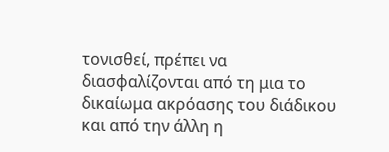τονισθεί, πρέπει να διασφαλίζονται από τη μια το δικαίωμα ακρόασης του διάδικου και από την άλλη η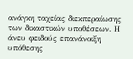ανάγκη ταχείας διεκπεραίωσης των δικαστικών υποθέσεων. Η άνευ φειδούς επανάνοιξη υπόθεσης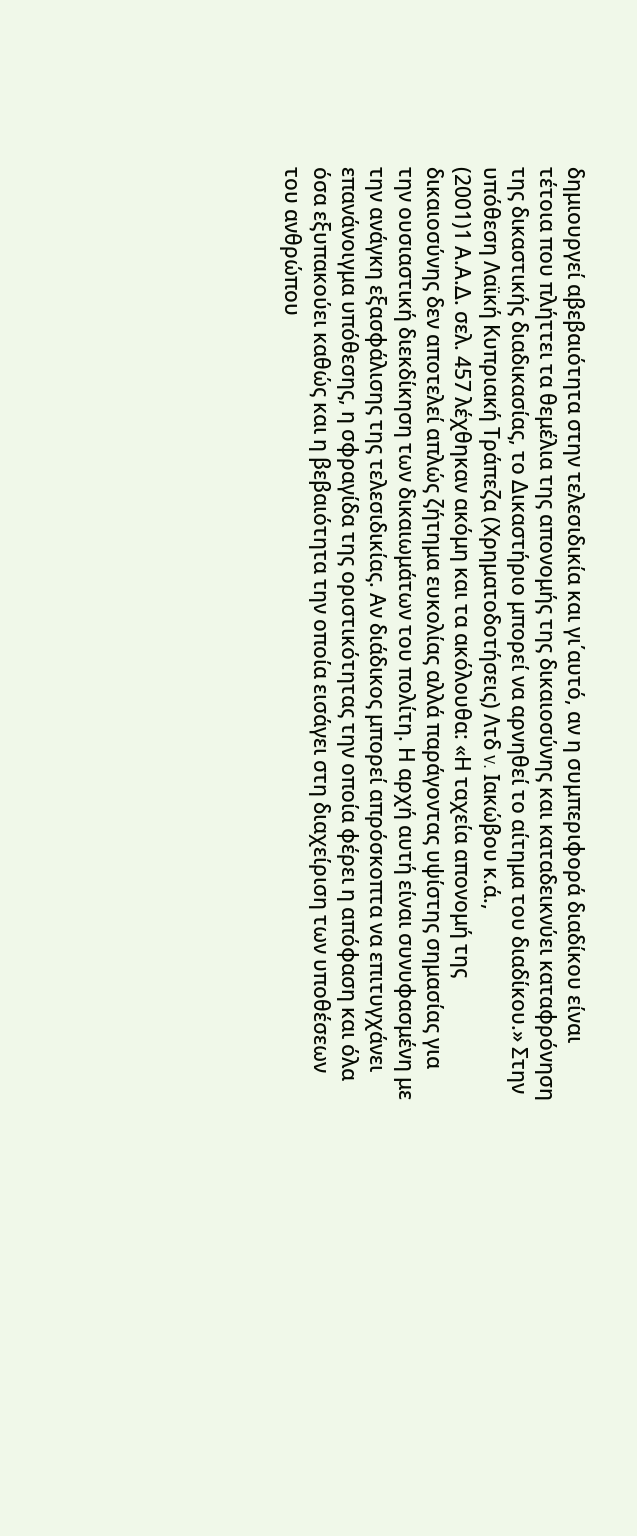δημιουργεί αβεβαιότητα στην τελεσιδικία και γι΄αυτό, αν η συμπεριφορά διαδίκου είναι τέτοια που πλήττει τα θεμέλια της απονομής της δικαιοσύνης και καταδεικνύει καταφρόνηση της δικαστικής διαδικασίας, το Δικαστήριο μπορεί να αρνηθεί το αίτημα του διαδίκου.» Στην υπόθεση Λαϊκή Κυπριακή Τράπεζα (Χρηματοδοτήσεις) Λτδ v. Ιακώβου κ.ά.,
(2001)1 Α.Α.Δ. σελ. 457 λέχθηκαν ακόμη και τα ακόλουθα: «Η ταχεία απονομή της δικαιοσύνης δεν αποτελεί απλώς ζήτημα ευκολίας αλλά παράγοντας υψίστης σημασίας για την ουσιαστική διεκδίκηση των δικαιωμάτων του πολίτη. Η αρχή αυτή είναι συνυφασμένη με την ανάγκη εξασφάλισης της τελεσιδικίας. Αν διάδικος μπορεί απρόσκοπτα να επιτυγχάνει επανάνοιγμα υπόθεσης, η σφραγίδα της οριστικότητας την οποία φέρει η απόφαση και όλα όσα εξυπακούει καθώς και η βεβαιότητα την οποία εισάγει στη διαχείριση των υποθέσεων του ανθρώπου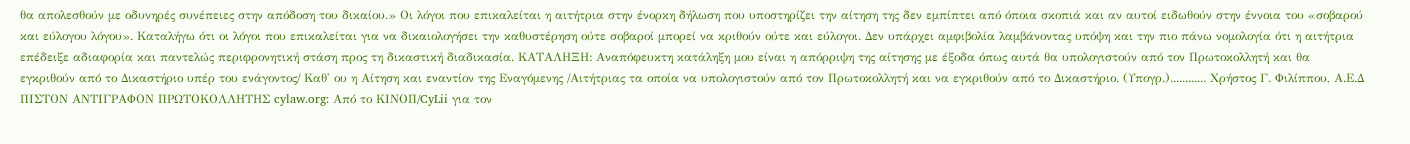θα απολεσθούν με οδυνηρές συνέπειες στην απόδοση του δικαίου.» Οι λόγοι που επικαλείται η αιτήτρια στην ένορκη δήλωση που υποστηρίζει την αίτηση της δεν εμπίπτει από όποια σκοπιά και αν αυτοί ειδωθούν στην έννοια του «σοβαρού και εύλογου λόγου». Καταλήγω ότι οι λόγοι που επικαλείται για να δικαιολογήσει την καθυστέρηση ούτε σοβαροί μπορεί να κριθούν ούτε και εύλογοι. Δεν υπάρχει αμφιβολία λαμβάνοντας υπόψη και την πιο πάνω νομολογία ότι η αιτήτρια επέδειξε αδιαφορία και παντελώς περιφρονητική στάση προς τη δικαστική διαδικασία. ΚΑΤΑΛΗΞΗ: Αναπόφευκτη κατάληξη μου είναι η απόρριψη της αίτησης με έξοδα όπως αυτά θα υπολογιστούν από τον Πρωτοκολλητή και θα εγκριθούν από το Δικαστήριο υπέρ του ενάγοντος/ Καθ' ου η Αίτηση και εναντίον της Εναγόμενης /Αιτήτριας τα οποία να υπολογιστούν από τον Πρωτοκολλητή και να εγκριθούν από το Δικαστήριο. (Υπογρ.)............ Χρήστος Γ. Φιλίππου, Α.Ε.Δ ΠΙΣΤΟΝ ΑΝΤΙΓΡΑΦΟΝ ΠΡΩΤΟΚΟΛΛΗΤΗΣ cylaw.org: Από το ΚΙΝOΠ/CyLii για τον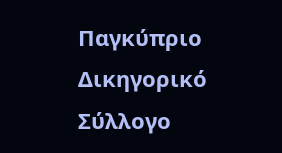Παγκύπριο Δικηγορικό Σύλλογο